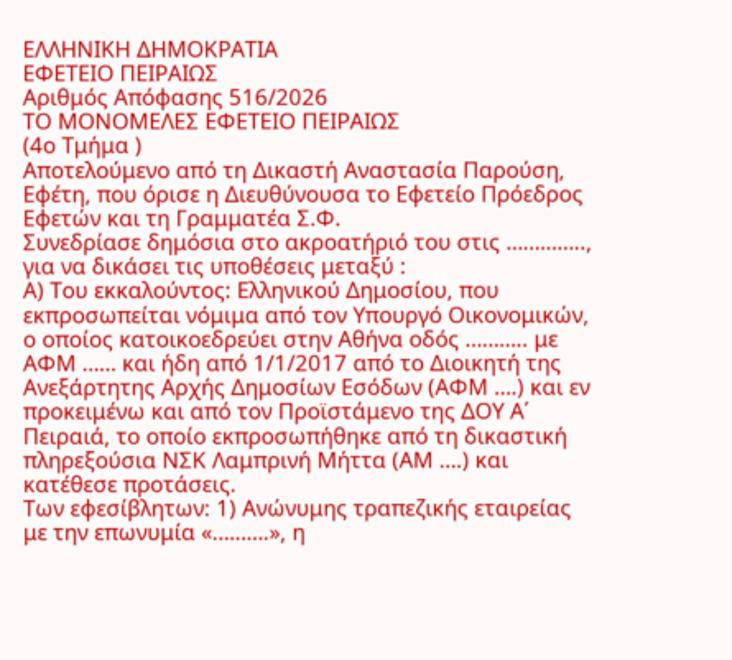ΕΛΛΗΝΙΚΗ ΔΗΜΟΚΡΑΤΙΑ
ΕΦΕΤΕΙΟ ΠΕΙΡΑΙΩΣ
Αριθμός Απόφασης 516/2026
ΤΟ ΜΟΝΟΜΕΛΕΣ ΕΦΕΤΕΙΟ ΠΕΙΡΑΙΩΣ
(4ο Τμήμα )
Αποτελούμενο από τη Δικαστή Αναστασία Παρούση, Εφέτη, που όρισε η Διευθύνουσα το Εφετείο Πρόεδρος Εφετών και τη Γραμματέα Σ.Φ.
Συνεδρίασε δημόσια στο ακροατήριό του στις ………….., για να δικάσει τις υποθέσεις μεταξύ :
Α) Του εκκαλούντος: Ελληνικού Δημοσίου, που εκπροσωπείται νόμιμα από τον Υπουργό Οικονομικών, ο οποίος κατοικοεδρεύει στην Αθήνα οδός ……….. με ΑΦΜ …… και ήδη από 1/1/2017 από το Διοικητή της Ανεξάρτητης Αρχής Δημοσίων Εσόδων (ΑΦΜ ….) και εν προκειμένω και από τον Προϊστάμενο της ΔΟΥ Α΄ Πειραιά, το οποίο εκπροσωπήθηκε από τη δικαστική πληρεξούσια ΝΣΚ Λαμπρινή Μήττα (ΑΜ ….) και κατέθεσε προτάσεις.
Των εφεσίβλητων: 1) Ανώνυμης τραπεζικής εταιρείας με την επωνυμία «……….», η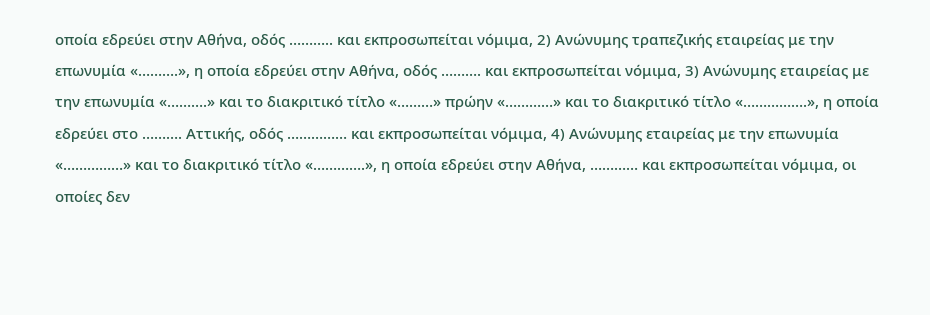οποία εδρεύει στην Αθήνα, οδός ……….. και εκπροσωπείται νόμιμα, 2) Ανώνυμης τραπεζικής εταιρείας με την επωνυμία «……….», η οποία εδρεύει στην Αθήνα, οδός ………. και εκπροσωπείται νόμιμα, 3) Ανώνυμης εταιρείας με την επωνυμία «……….» και το διακριτικό τίτλο «………» πρώην «…………» και το διακριτικό τίτλο «…………….», η οποία εδρεύει στο ………. Αττικής, οδός …………… και εκπροσωπείται νόμιμα, 4) Ανώνυμης εταιρείας με την επωνυμία «……………» και το διακριτικό τίτλο «………….», η οποία εδρεύει στην Αθήνα, ………… και εκπροσωπείται νόμιμα, οι οποίες δεν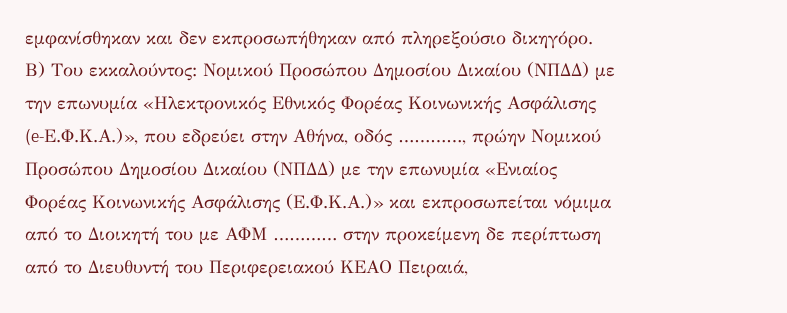εμφανίσθηκαν και δεν εκπροσωπήθηκαν από πληρεξούσιο δικηγόρο.
Β) Του εκκαλούντος: Νομικού Προσώπου Δημοσίου Δικαίου (ΝΠΔΔ) με την επωνυμία «Ηλεκτρονικός Εθνικός Φορέας Κοινωνικής Ασφάλισης (e-Ε.Φ.Κ.Α.)», που εδρεύει στην Αθήνα, οδός …………, πρώην Νομικού Προσώπου Δημοσίου Δικαίου (ΝΠΔΔ) με την επωνυμία «Ενιαίος Φορέας Κοινωνικής Ασφάλισης (Ε.Φ.Κ.Α.)» και εκπροσωπείται νόμιμα από το Διοικητή του με ΑΦΜ ………… στην προκείμενη δε περίπτωση από το Διευθυντή του Περιφερειακού ΚΕΑΟ Πειραιά,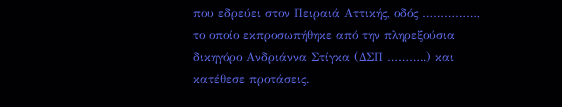που εδρεύει στον Πειραιά Αττικής, οδός ……………, το οποίο εκπροσωπήθηκε από την πληρεξούσια δικηγόρο Ανδριάννα Στίγκα (ΔΣΠ ………..) και κατέθεσε προτάσεις.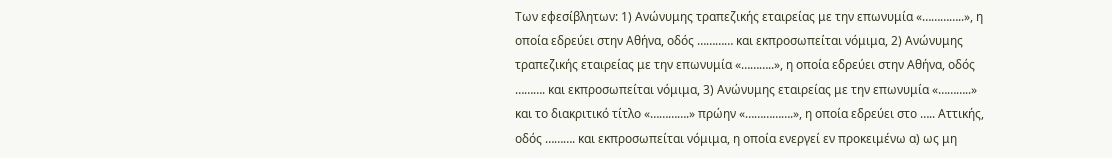Των εφεσίβλητων: 1) Ανώνυμης τραπεζικής εταιρείας με την επωνυμία «…………..», η οποία εδρεύει στην Αθήνα, οδός ………… και εκπροσωπείται νόμιμα, 2) Ανώνυμης τραπεζικής εταιρείας με την επωνυμία «………..», η οποία εδρεύει στην Αθήνα, οδός ………. και εκπροσωπείται νόμιμα, 3) Ανώνυμης εταιρείας με την επωνυμία «………..» και το διακριτικό τίτλο «………….» πρώην «…………….», η οποία εδρεύει στο ….. Αττικής, οδός ………. και εκπροσωπείται νόμιμα, η οποία ενεργεί εν προκειμένω α) ως μη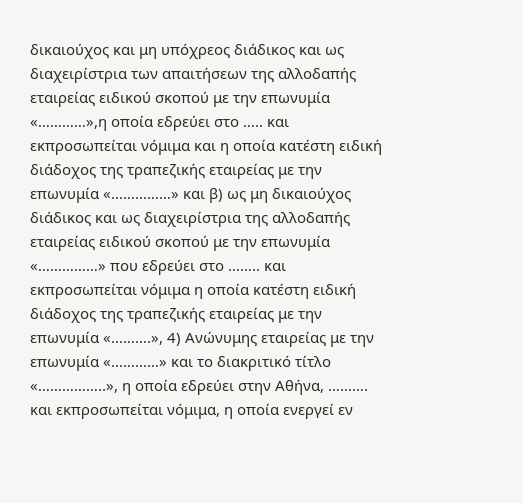δικαιούχος και μη υπόχρεος διάδικος και ως διαχειρίστρια των απαιτήσεων της αλλοδαπής εταιρείας ειδικού σκοπού με την επωνυμία «…………»,η οποία εδρεύει στο ….. και εκπροσωπείται νόμιμα και η οποία κατέστη ειδική διάδοχος της τραπεζικής εταιρείας με την επωνυμία «……………» και β) ως μη δικαιούχος διάδικος και ως διαχειρίστρια της αλλοδαπής εταιρείας ειδικού σκοπού με την επωνυμία «……………» που εδρεύει στο …….. και εκπροσωπείται νόμιμα η οποία κατέστη ειδική διάδοχος της τραπεζικής εταιρείας με την επωνυμία «……….», 4) Ανώνυμης εταιρείας με την επωνυμία «…………» και το διακριτικό τίτλο «……………..», η οποία εδρεύει στην Αθήνα, ………. και εκπροσωπείται νόμιμα, η οποία ενεργεί εν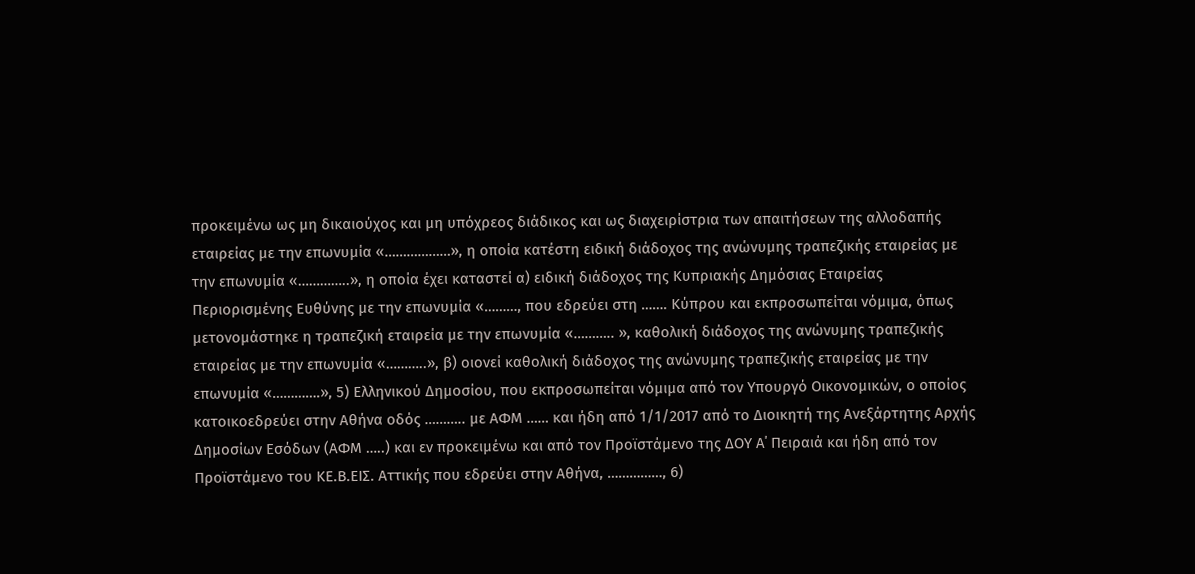προκειμένω ως μη δικαιούχος και μη υπόχρεος διάδικος και ως διαχειρίστρια των απαιτήσεων της αλλοδαπής εταιρείας με την επωνυμία «………………», η οποία κατέστη ειδική διάδοχος της ανώνυμης τραπεζικής εταιρείας με την επωνυμία «…………..», η οποία έχει καταστεί α) ειδική διάδοχος της Κυπριακής Δημόσιας Εταιρείας Περιορισμένης Ευθύνης με την επωνυμία «………, που εδρεύει στη ……. Κύπρου και εκπροσωπείται νόμιμα, όπως μετονομάστηκε η τραπεζική εταιρεία με την επωνυμία «……….. », καθολική διάδοχος της ανώνυμης τραπεζικής εταιρείας με την επωνυμία «………..», β) οιονεί καθολική διάδοχος της ανώνυμης τραπεζικής εταιρείας με την επωνυμία «………….», 5) Ελληνικού Δημοσίου, που εκπροσωπείται νόμιμα από τον Υπουργό Οικονομικών, ο οποίος κατοικοεδρεύει στην Αθήνα οδός ……….. με ΑΦΜ …… και ήδη από 1/1/2017 από το Διοικητή της Ανεξάρτητης Αρχής Δημοσίων Εσόδων (ΑΦΜ …..) και εν προκειμένω και από τον Προϊστάμενο της ΔΟΥ Α΄ Πειραιά και ήδη από τον Προϊστάμενο του ΚΕ.Β.ΕΙΣ. Αττικής που εδρεύει στην Αθήνα, ……………, 6)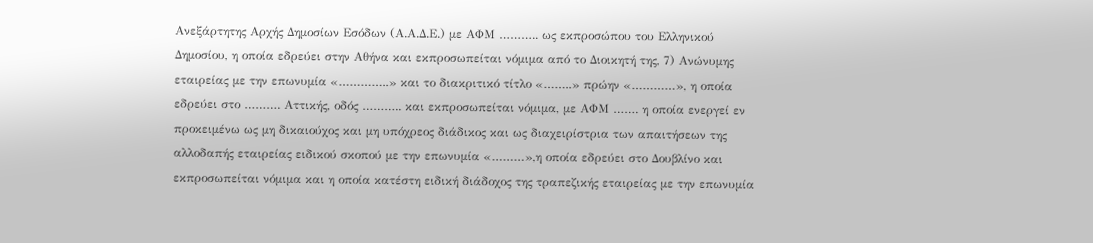Ανεξάρτητης Αρχής Δημοσίων Εσόδων (Α.Α.Δ.Ε.) με ΑΦΜ ……….. ως εκπροσώπου του Ελληνικού Δημοσίου, η οποία εδρεύει στην Αθήνα και εκπροσωπείται νόμιμα από το Διοικητή της, 7) Ανώνυμης εταιρείας με την επωνυμία «…………..» και το διακριτικό τίτλο «……..» πρώην «…………», η οποία εδρεύει στο ………. Αττικής, οδός ……….. και εκπροσωπείται νόμιμα, με ΑΦΜ ……. η οποία ενεργεί εν προκειμένω ως μη δικαιούχος και μη υπόχρεος διάδικος και ως διαχειρίστρια των απαιτήσεων της αλλοδαπής εταιρείας ειδικού σκοπού με την επωνυμία «………»,η οποία εδρεύει στο Δουβλίνο και εκπροσωπείται νόμιμα και η οποία κατέστη ειδική διάδοχος της τραπεζικής εταιρείας με την επωνυμία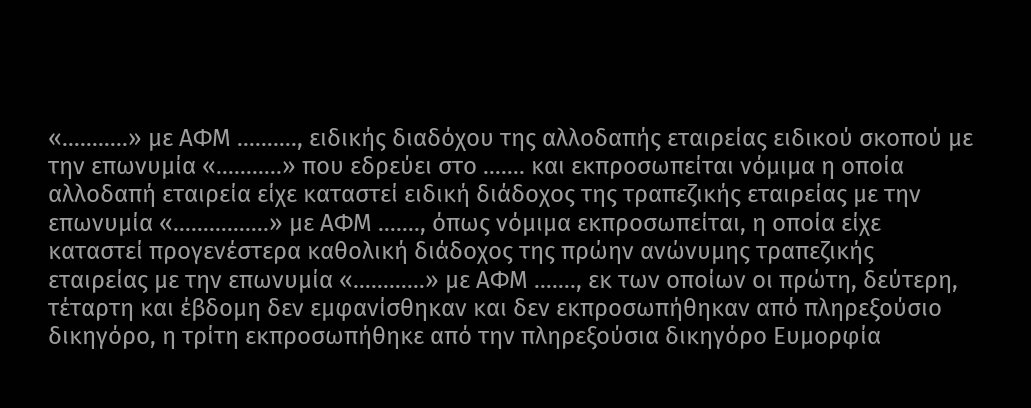«………..» με ΑΦΜ ………., ειδικής διαδόχου της αλλοδαπής εταιρείας ειδικού σκοπού με την επωνυμία «………..» που εδρεύει στο ……. και εκπροσωπείται νόμιμα η οποία αλλοδαπή εταιρεία είχε καταστεί ειδική διάδοχος της τραπεζικής εταιρείας με την επωνυμία «…………….» με ΑΦΜ ……., όπως νόμιμα εκπροσωπείται, η οποία είχε καταστεί προγενέστερα καθολική διάδοχος της πρώην ανώνυμης τραπεζικής εταιρείας με την επωνυμία «…………» με ΑΦΜ ……., εκ των οποίων οι πρώτη, δεύτερη, τέταρτη και έβδομη δεν εμφανίσθηκαν και δεν εκπροσωπήθηκαν από πληρεξούσιο δικηγόρο, η τρίτη εκπροσωπήθηκε από την πληρεξούσια δικηγόρο Ευμορφία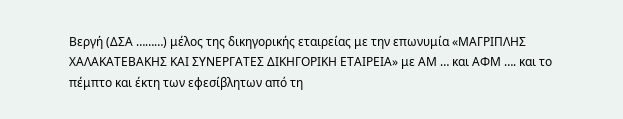Βεργή (ΔΣΑ ………) μέλος της δικηγορικής εταιρείας με την επωνυμία «ΜΑΓΡΙΠΛΗΣ ΧΑΛΑΚΑΤΕΒΑΚΗΣ ΚΑΙ ΣΥΝΕΡΓΑΤΕΣ ΔΙΚΗΓΟΡΙΚΗ ΕΤΑΙΡΕΙΑ» με ΑΜ … και ΑΦΜ …. και το πέμπτο και έκτη των εφεσίβλητων από τη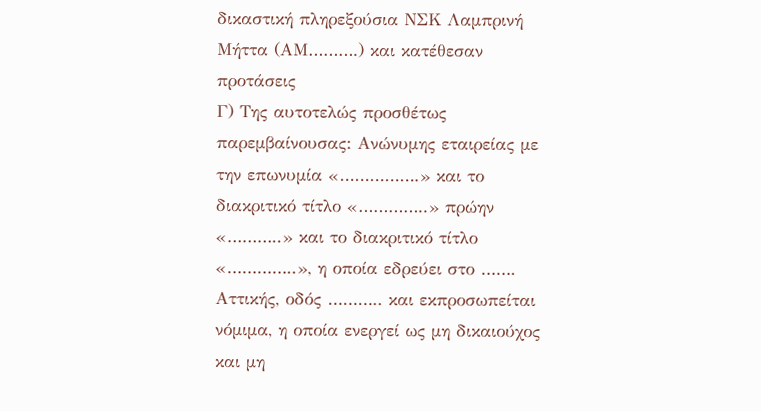δικαστική πληρεξούσια ΝΣΚ Λαμπρινή Μήττα (ΑΜ……….) και κατέθεσαν προτάσεις
Γ) Της αυτοτελώς προσθέτως παρεμβαίνουσας: Ανώνυμης εταιρείας με την επωνυμία «…………….» και το διακριτικό τίτλο «…………..» πρώην «………..» και το διακριτικό τίτλο «…………..», η οποία εδρεύει στο ……. Αττικής, οδός ……….. και εκπροσωπείται νόμιμα, η οποία ενεργεί ως μη δικαιούχος και μη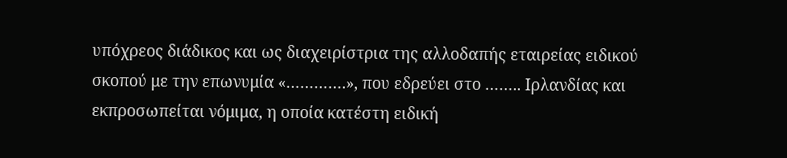υπόχρεος διάδικος και ως διαχειρίστρια της αλλοδαπής εταιρείας ειδικού σκοπού με την επωνυμία «………….», που εδρεύει στο …….. Ιρλανδίας και εκπροσωπείται νόμιμα, η οποία κατέστη ειδική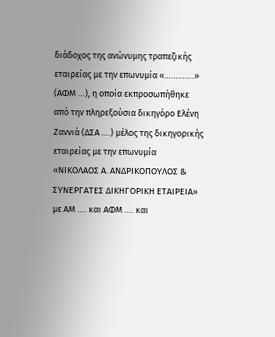διάδοχος της ανώνυμης τραπεζικής εταιρείας με την επωνυμία «………….» (ΑΦΜ …), η οποία εκπροσωπήθηκε από την πληρεξούσια δικηγόρο Ελένη Ζαννιά (ΔΣΑ ….) μέλος της δικηγορικής εταιρείας με την επωνυμία «ΝΙΚΟΛΑΟΣ Α. ΑΝΔΡΙΚΟΠΟΥΛΟΣ & ΣΥΝΕΡΓΑΤΕΣ ΔΙΚΗΓΟΡΙΚΗ ΕΤΑΙΡΕΙΑ» με ΑΜ …. και ΑΦΜ …. και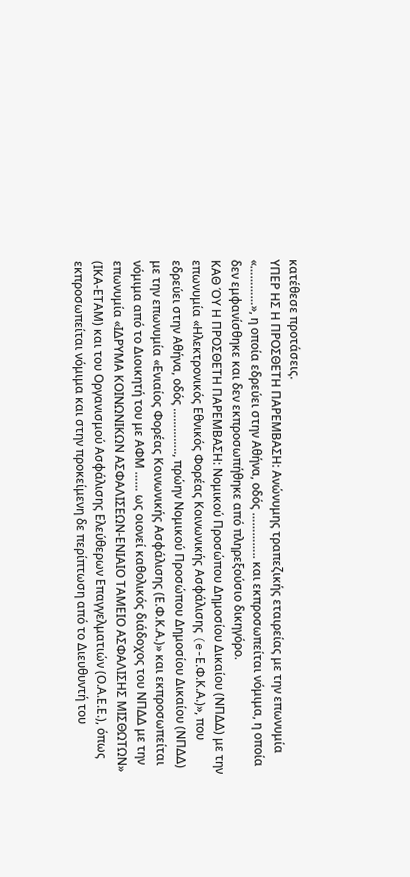κατέθεσε προτάσεις.
ΥΠΕΡ ΗΣ Η ΠΡΟΣΘΕΤΗ ΠΑΡΕΜΒΑΣΗ: Ανώνυμης τραπεζικής εταιρείας με την επωνυμία «…………», η οποία εδρεύει στην Αθήνα, οδός ………….. και εκπροσωπείται νόμιμα, η οποία δεν εμφανίσθηκε και δεν εκπροσωπήθηκε από πληρεξούσιο δικηγόρο.
ΚΑΘ ΌΥ Η ΠΡΟΣΘΕΤΗ ΠΑΡΕΜΒΑΣΗ: Νομικού Προσώπου Δημοσίου Δικαίου (ΝΠΔΔ) με την επωνυμία «Ηλεκτρονικός Εθνικός Φορέας Κοινωνικής Ασφάλισης (e-Ε.Φ.Κ.Α.)», που εδρεύει στην Αθήνα, οδός ………….., πρώην Νομικού Προσώπου Δημοσίου Δικαίου (ΝΠΔΔ) με την επωνυμία «Ενιαίος Φορέας Κοινωνικής Ασφάλισης (Ε.Φ.Κ.Α.)» και εκπροσωπείται νόμιμα από το Διοικητή του με ΑΦΜ …… ως οιονεί καθολικός διάδοχος του ΝΠΔΔ με την επωνυμία «ΙΔΡΥΜΑ ΚΟΙΝΩΝΙΚΩΝ ΑΣΦΑΛΙΣΕΩΝ-ΕΝΙΑΙΟ ΤΑΜΕΙΟ ΑΣΦΑΛΙΣΗΣ ΜΙΣΘΩΤΩΝ» (ΙΚΑ-ΕΤΑΜ) και του Οργανισμού Ασφάλισης Ελεύθερων Επαγγελματιών (Ο.Α.Ε.Ε.), όπως εκπροσωπείται νόμιμα και στην προκείμενη δε περίπτωση από το Διευθυντή του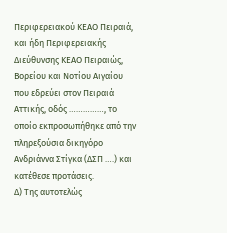Περιφερειακού ΚΕΑΟ Πειραιά, και ήδη Περιφερειακής Διεύθυνσης ΚΕΑΟ Πειραιώς, Βορείου και Νοτίου Αιγαίου που εδρεύει στον Πειραιά Αττικής, οδός ……………, το οποίο εκπροσωπήθηκε από την πληρεξούσια δικηγόρο Ανδριάννα Στίγκα (ΔΣΠ ….) και κατέθεσε προτάσεις.
Δ) Της αυτοτελώς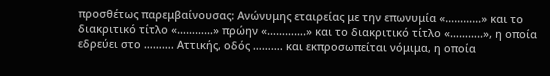προσθέτως παρεμβαίνουσας: Ανώνυμης εταιρείας με την επωνυμία «…………» και το διακριτικό τίτλο «…………» πρώην «………….» και το διακριτικό τίτλο «………..», η οποία εδρεύει στο ………. Αττικής, οδός ………. και εκπροσωπείται νόμιμα, η οποία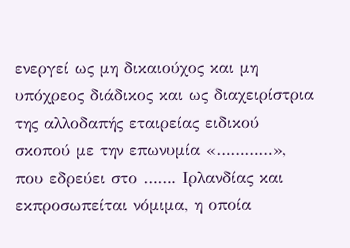ενεργεί ως μη δικαιούχος και μη υπόχρεος διάδικος και ως διαχειρίστρια της αλλοδαπής εταιρείας ειδικού σκοπού με την επωνυμία «…………», που εδρεύει στο ……. Ιρλανδίας και εκπροσωπείται νόμιμα, η οποία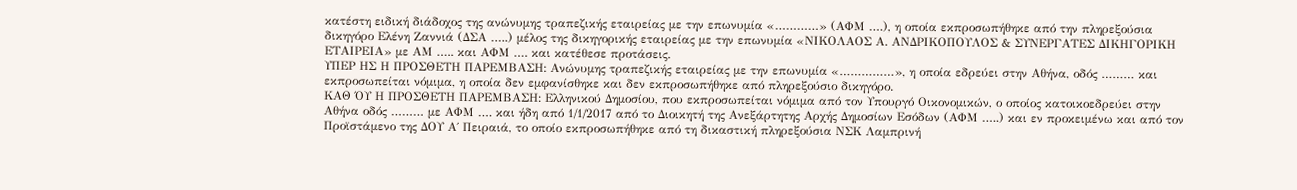κατέστη ειδική διάδοχος της ανώνυμης τραπεζικής εταιρείας με την επωνυμία «…………» (ΑΦΜ ….), η οποία εκπροσωπήθηκε από την πληρεξούσια δικηγόρο Ελένη Ζαννιά (ΔΣΑ …..) μέλος της δικηγορικής εταιρείας με την επωνυμία «ΝΙΚΟΛΑΟΣ Α. ΑΝΔΡΙΚΟΠΟΥΛΟΣ & ΣΥΝΕΡΓΑΤΕΣ ΔΙΚΗΓΟΡΙΚΗ ΕΤΑΙΡΕΙΑ» με ΑΜ ….. και ΑΦΜ …. και κατέθεσε προτάσεις.
ΥΠΕΡ ΗΣ Η ΠΡΟΣΘΕΤΗ ΠΑΡΕΜΒΑΣΗ: Ανώνυμης τραπεζικής εταιρείας με την επωνυμία «……………», η οποία εδρεύει στην Αθήνα, οδός ……… και εκπροσωπείται νόμιμα, η οποία δεν εμφανίσθηκε και δεν εκπροσωπήθηκε από πληρεξούσιο δικηγόρο.
ΚΑΘ ΌΥ Η ΠΡΟΣΘΕΤΗ ΠΑΡΕΜΒΑΣΗ: Ελληνικού Δημοσίου, που εκπροσωπείται νόμιμα από τον Υπουργό Οικονομικών, ο οποίος κατοικοεδρεύει στην Αθήνα οδός ……… με ΑΦΜ …. και ήδη από 1/1/2017 από το Διοικητή της Ανεξάρτητης Αρχής Δημοσίων Εσόδων (ΑΦΜ …..) και εν προκειμένω και από τον Προϊστάμενο της ΔΟΥ Α΄ Πειραιά, το οποίο εκπροσωπήθηκε από τη δικαστική πληρεξούσια ΝΣΚ Λαμπρινή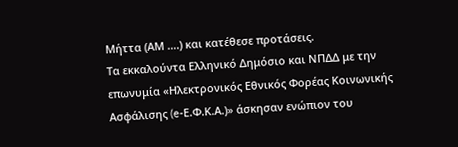Μήττα (ΑΜ ….) και κατέθεσε προτάσεις.
Τα εκκαλούντα Ελληνικό Δημόσιο και ΝΠΔΔ με την επωνυμία «Ηλεκτρονικός Εθνικός Φορέας Κοινωνικής Ασφάλισης (e-Ε.Φ.Κ.Α.)» άσκησαν ενώπιον του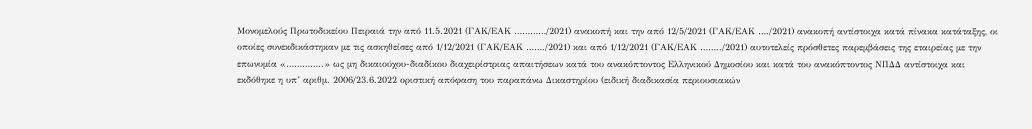Μονομελούς Πρωτοδικείου Πειραιά την από 11.5.2021 (ΓΑΚ/ΕΑΚ …………/2021) ανακοπή και την από 12/5/2021 (ΓΑΚ/ΕΑΚ …./2021) ανακοπή αντίστοιχα κατά πίνακα κατάταξης, οι οποίες συνεκδικάστηκαν με τις ασκηθείσες από 1/12/2021 (ΓΑΚ/ΕΑΚ ……./2021) και από 1/12/2021 (ΓΑΚ/ΕΑΚ ……../2021) αυτοτελείς πρόσθετες παρεμβάσεις της εταιρείας με την επωνυμία «…………..» ως μη δικαιούχου-διαδίκου διαχειρίστριας απαιτήσεων κατά του ανακόπτοντος Ελληνικού Δημοσίου και κατά του ανακόπτοντος ΝΠΔΔ αντίστοιχα και εκδόθηκε η υπ’ αριθμ. 2006/23.6.2022 οριστική απόφαση του παραπάνω Δικαστηρίου (ειδική διαδικασία περιουσιακών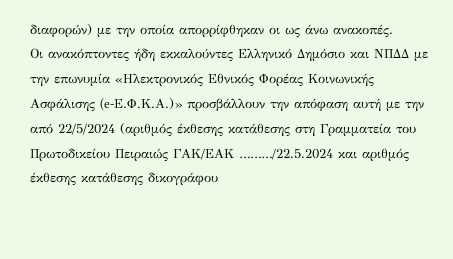διαφορών) με την οποία απορρίφθηκαν οι ως άνω ανακοπές.
Οι ανακόπτοντες ήδη εκκαλούντες Ελληνικό Δημόσιο και ΝΠΔΔ με την επωνυμία «Ηλεκτρονικός Εθνικός Φορέας Κοινωνικής Ασφάλισης (e-Ε.Φ.Κ.Α.)» προσβάλλουν την απόφαση αυτή με την από 22/5/2024 (αριθμός έκθεσης κατάθεσης στη Γραμματεία του Πρωτοδικείου Πειραιώς ΓΑΚ/ΕΑΚ ………/22.5.2024 και αριθμός έκθεσης κατάθεσης δικογράφου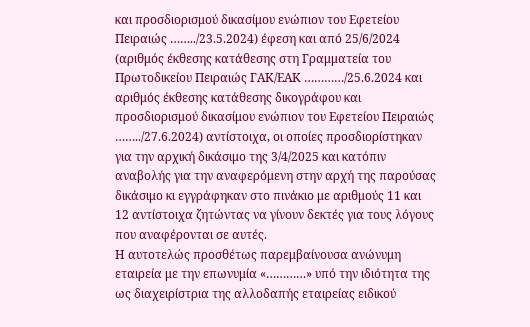και προσδιορισμού δικασίμου ενώπιον του Εφετείου Πειραιώς ……../23.5.2024) έφεση και από 25/6/2024 (αριθμός έκθεσης κατάθεσης στη Γραμματεία του Πρωτοδικείου Πειραιώς ΓΑΚ/ΕΑΚ …………/25.6.2024 και αριθμός έκθεσης κατάθεσης δικογράφου και προσδιορισμού δικασίμου ενώπιον του Εφετείου Πειραιώς ……../27.6.2024) αντίστοιχα, οι οποίες προσδιορίστηκαν για την αρχική δικάσιμο της 3/4/2025 και κατόπιν αναβολής για την αναφερόμενη στην αρχή της παρούσας δικάσιμο κι εγγράφηκαν στο πινάκιο με αριθμούς 11 και 12 αντίστοιχα ζητώντας να γίνουν δεκτές για τους λόγους που αναφέρονται σε αυτές.
Η αυτοτελώς προσθέτως παρεμβαίνουσα ανώνυμη εταιρεία με την επωνυμία «…………» υπό την ιδιότητα της ως διαχειρίστρια της αλλοδαπής εταιρείας ειδικού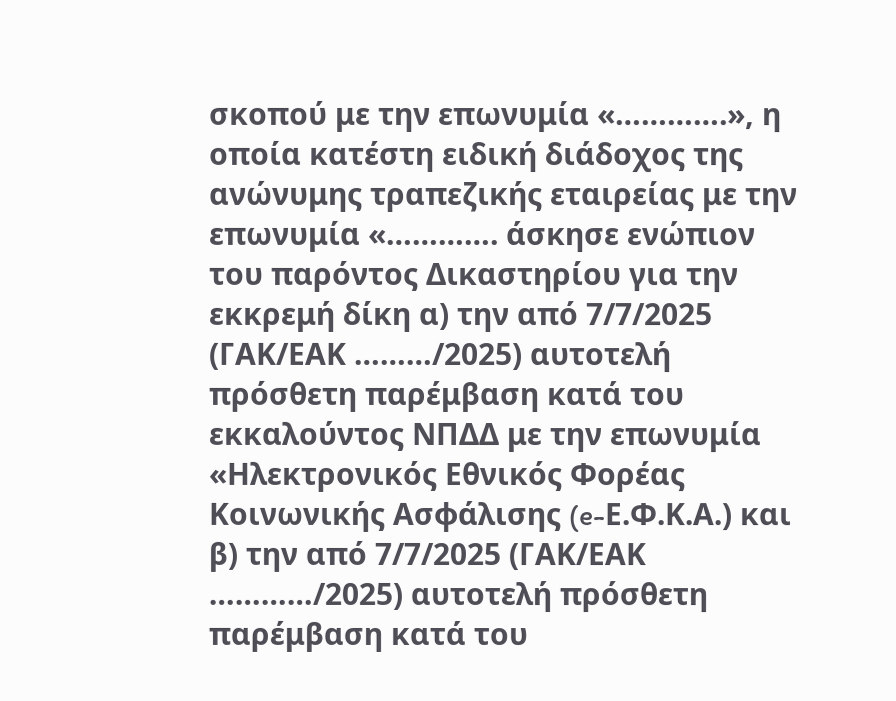σκοπού με την επωνυμία «………….», η οποία κατέστη ειδική διάδοχος της ανώνυμης τραπεζικής εταιρείας με την επωνυμία «…………. άσκησε ενώπιον του παρόντος Δικαστηρίου για την εκκρεμή δίκη α) την από 7/7/2025 (ΓΑΚ/ΕΑΚ ………/2025) αυτοτελή πρόσθετη παρέμβαση κατά του εκκαλούντος ΝΠΔΔ με την επωνυμία «Ηλεκτρονικός Εθνικός Φορέας Κοινωνικής Ασφάλισης (e-Ε.Φ.Κ.Α.) και β) την από 7/7/2025 (ΓΑΚ/ΕΑΚ …………/2025) αυτοτελή πρόσθετη παρέμβαση κατά του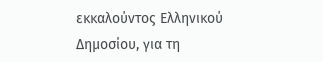εκκαλούντος Ελληνικού Δημοσίου, για τη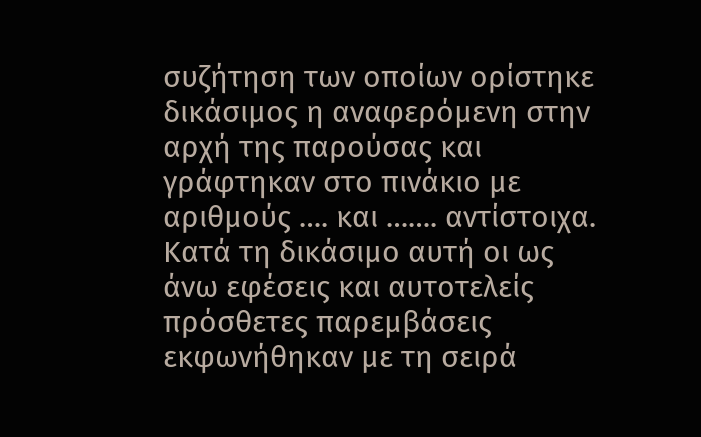συζήτηση των οποίων ορίστηκε δικάσιμος η αναφερόμενη στην αρχή της παρούσας και γράφτηκαν στο πινάκιο με αριθμούς …. και ……. αντίστοιχα.
Κατά τη δικάσιμο αυτή οι ως άνω εφέσεις και αυτοτελείς πρόσθετες παρεμβάσεις εκφωνήθηκαν με τη σειρά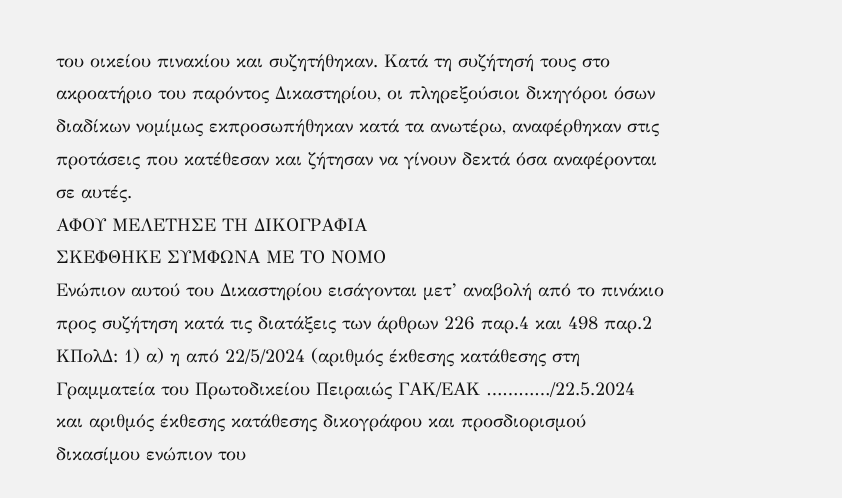του οικείου πινακίου και συζητήθηκαν. Κατά τη συζήτησή τους στο ακροατήριο του παρόντος Δικαστηρίου, οι πληρεξούσιοι δικηγόροι όσων διαδίκων νομίμως εκπροσωπήθηκαν κατά τα ανωτέρω, αναφέρθηκαν στις προτάσεις που κατέθεσαν και ζήτησαν να γίνουν δεκτά όσα αναφέρονται σε αυτές.
ΑΦΟΥ ΜΕΛΕΤΗΣΕ ΤΗ ΔΙΚΟΓΡΑΦΙΑ
ΣΚΕΦΘΗΚΕ ΣΥΜΦΩΝΑ ΜΕ ΤΟ ΝΟΜΟ
Ενώπιον αυτού του Δικαστηρίου εισάγονται μετ’ αναβολή από το πινάκιο προς συζήτηση κατά τις διατάξεις των άρθρων 226 παρ.4 και 498 παρ.2 ΚΠολΔ: 1) α) η από 22/5/2024 (αριθμός έκθεσης κατάθεσης στη Γραμματεία του Πρωτοδικείου Πειραιώς ΓΑΚ/ΕΑΚ …………/22.5.2024 και αριθμός έκθεσης κατάθεσης δικογράφου και προσδιορισμού δικασίμου ενώπιον του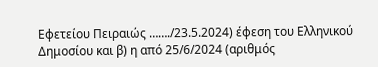Εφετείου Πειραιώς ……./23.5.2024) έφεση του Ελληνικού Δημοσίου και β) η από 25/6/2024 (αριθμός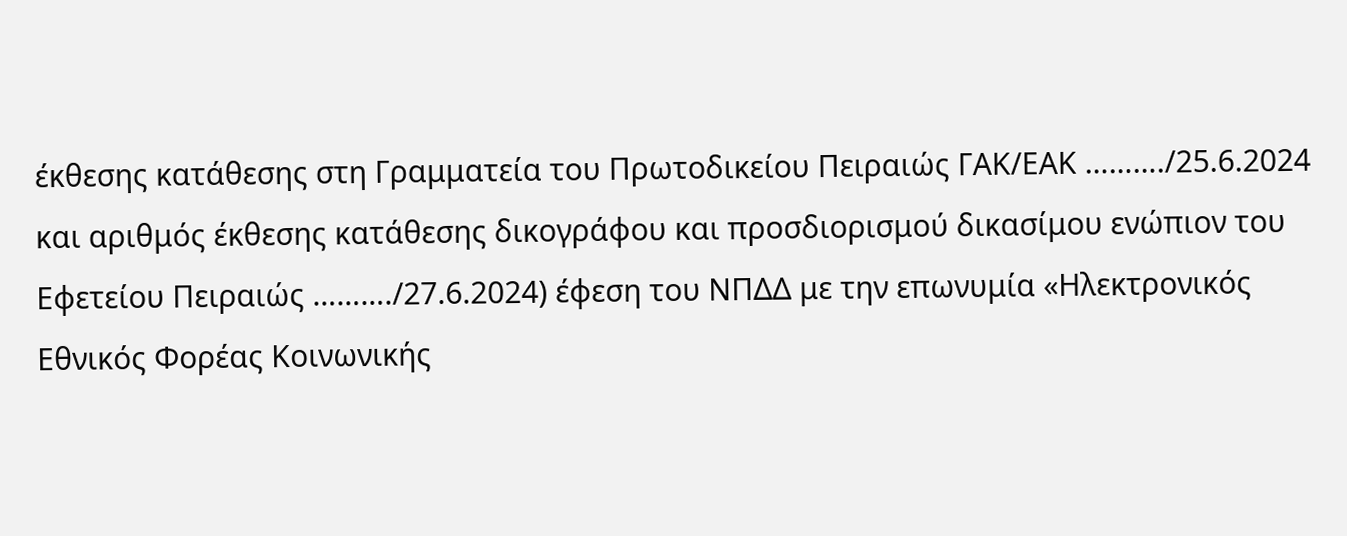έκθεσης κατάθεσης στη Γραμματεία του Πρωτοδικείου Πειραιώς ΓΑΚ/ΕΑΚ ………./25.6.2024 και αριθμός έκθεσης κατάθεσης δικογράφου και προσδιορισμού δικασίμου ενώπιον του Εφετείου Πειραιώς ………./27.6.2024) έφεση του ΝΠΔΔ με την επωνυμία «Ηλεκτρονικός Εθνικός Φορέας Κοινωνικής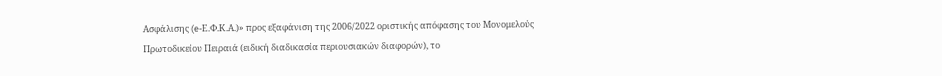Ασφάλισης (e-Ε.Φ.Κ.Α.)» προς εξαφάνιση της 2006/2022 οριστικής απόφασης του Μονομελούς Πρωτοδικείου Πειραιά (ειδική διαδικασία περιουσιακών διαφορών), το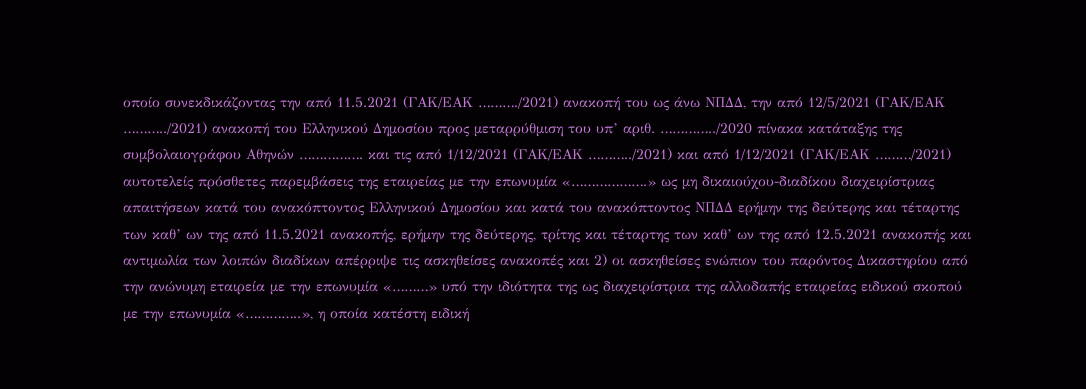οποίο συνεκδικάζοντας την από 11.5.2021 (ΓΑΚ/ΕΑΚ ………./2021) ανακοπή του ως άνω ΝΠΔΔ, την από 12/5/2021 (ΓΑΚ/ΕΑΚ ………../2021) ανακοπή του Ελληνικού Δημοσίου προς μεταρρύθμιση του υπ’ αριθ. …………../2020 πίνακα κατάταξης της συμβολαιογράφου Αθηνών ……………. και τις από 1/12/2021 (ΓΑΚ/ΕΑΚ ………../2021) και από 1/12/2021 (ΓΑΚ/ΕΑΚ ………/2021) αυτοτελείς πρόσθετες παρεμβάσεις της εταιρείας με την επωνυμία «……………….» ως μη δικαιούχου-διαδίκου διαχειρίστριας απαιτήσεων κατά του ανακόπτοντος Ελληνικού Δημοσίου και κατά του ανακόπτοντος ΝΠΔΔ ερήμην της δεύτερης και τέταρτης των καθ’ ων της από 11.5.2021 ανακοπής, ερήμην της δεύτερης, τρίτης και τέταρτης των καθ’ ων της από 12.5.2021 ανακοπής και αντιμωλία των λοιπών διαδίκων απέρριψε τις ασκηθείσες ανακοπές και 2) οι ασκηθείσες ενώπιον του παρόντος Δικαστηρίου από την ανώνυμη εταιρεία με την επωνυμία «………» υπό την ιδιότητα της ως διαχειρίστρια της αλλοδαπής εταιρείας ειδικού σκοπού με την επωνυμία «…………..», η οποία κατέστη ειδική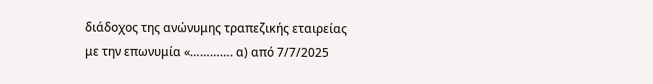διάδοχος της ανώνυμης τραπεζικής εταιρείας με την επωνυμία «…………. α) από 7/7/2025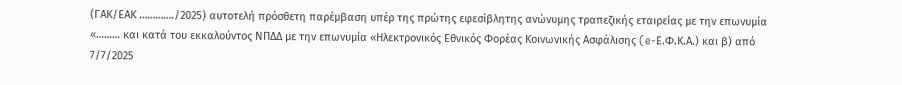(ΓΑΚ/ΕΑΚ …………./2025) αυτοτελή πρόσθετη παρέμβαση υπέρ της πρώτης εφεσίβλητης ανώνυμης τραπεζικής εταιρείας με την επωνυμία «……… και κατά του εκκαλούντος ΝΠΔΔ με την επωνυμία «Ηλεκτρονικός Εθνικός Φορέας Κοινωνικής Ασφάλισης (e-Ε.Φ.Κ.Α.) και β) από 7/7/2025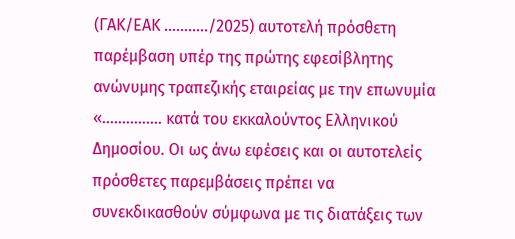(ΓΑΚ/ΕΑΚ ………../2025) αυτοτελή πρόσθετη παρέμβαση υπέρ της πρώτης εφεσίβλητης ανώνυμης τραπεζικής εταιρείας με την επωνυμία «…………… κατά του εκκαλούντος Ελληνικού Δημοσίου. Οι ως άνω εφέσεις και οι αυτοτελείς πρόσθετες παρεμβάσεις πρέπει να συνεκδικασθούν σύμφωνα με τις διατάξεις των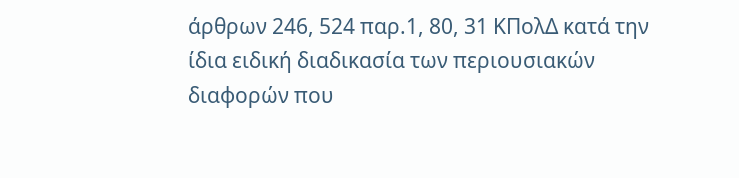άρθρων 246, 524 παρ.1, 80, 31 ΚΠολΔ κατά την ίδια ειδική διαδικασία των περιουσιακών διαφορών που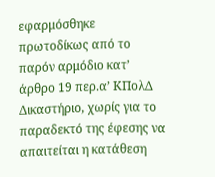εφαρμόσθηκε πρωτοδίκως από το παρόν αρμόδιο κατ’ άρθρο 19 περ.α’ ΚΠολΔ Δικαστήριο, χωρίς για το παραδεκτό της έφεσης να απαιτείται η κατάθεση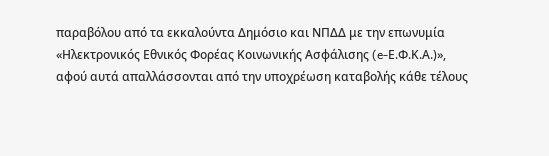παραβόλου από τα εκκαλούντα Δημόσιο και ΝΠΔΔ με την επωνυμία «Ηλεκτρονικός Εθνικός Φορέας Κοινωνικής Ασφάλισης (e-Ε.Φ.Κ.Α.)», αφού αυτά απαλλάσσονται από την υποχρέωση καταβολής κάθε τέλους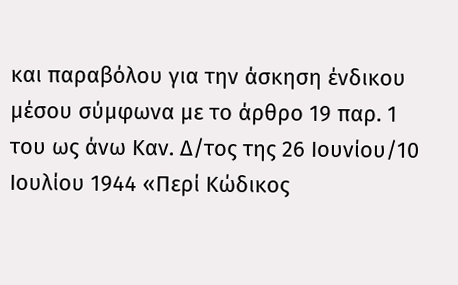και παραβόλου για την άσκηση ένδικου μέσου σύμφωνα με το άρθρο 19 παρ. 1 του ως άνω Καν. Δ/τος της 26 Ιουνίου/10 Ιουλίου 1944 «Περί Κώδικος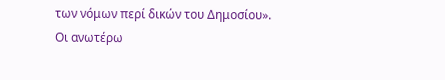των νόμων περί δικών του Δημοσίου».
Οι ανωτέρω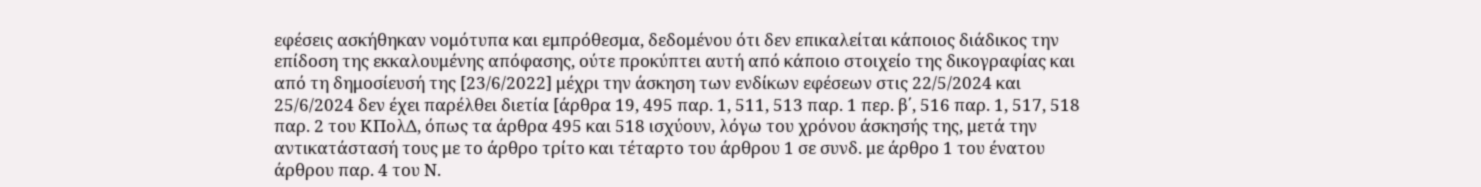εφέσεις ασκήθηκαν νομότυπα και εμπρόθεσμα, δεδομένου ότι δεν επικαλείται κάποιος διάδικος την επίδοση της εκκαλουμένης απόφασης, ούτε προκύπτει αυτή από κάποιο στοιχείο της δικογραφίας και από τη δημοσίευσή της [23/6/2022] μέχρι την άσκηση των ενδίκων εφέσεων στις 22/5/2024 και 25/6/2024 δεν έχει παρέλθει διετία [άρθρα 19, 495 παρ. 1, 511, 513 παρ. 1 περ. β΄, 516 παρ. 1, 517, 518 παρ. 2 του ΚΠολΔ, όπως τα άρθρα 495 και 518 ισχύουν, λόγω του χρόνου άσκησής της, μετά την αντικατάστασή τους με το άρθρο τρίτο και τέταρτο του άρθρου 1 σε συνδ. με άρθρο 1 του ένατου άρθρου παρ. 4 του Ν.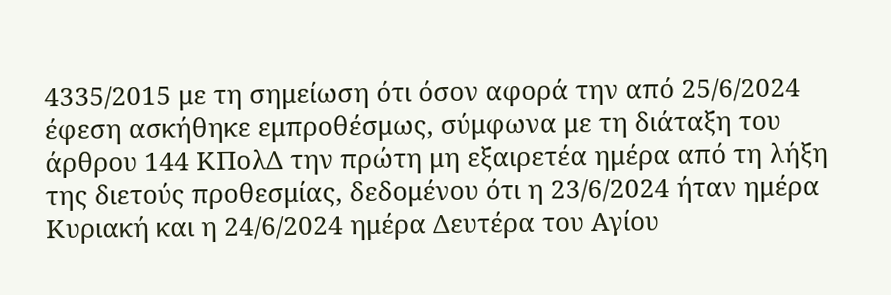4335/2015 με τη σημείωση ότι όσον αφορά την από 25/6/2024 έφεση ασκήθηκε εμπροθέσμως, σύμφωνα με τη διάταξη του άρθρου 144 ΚΠολΔ την πρώτη μη εξαιρετέα ημέρα από τη λήξη της διετούς προθεσμίας, δεδομένου ότι η 23/6/2024 ήταν ημέρα Κυριακή και η 24/6/2024 ημέρα Δευτέρα του Αγίου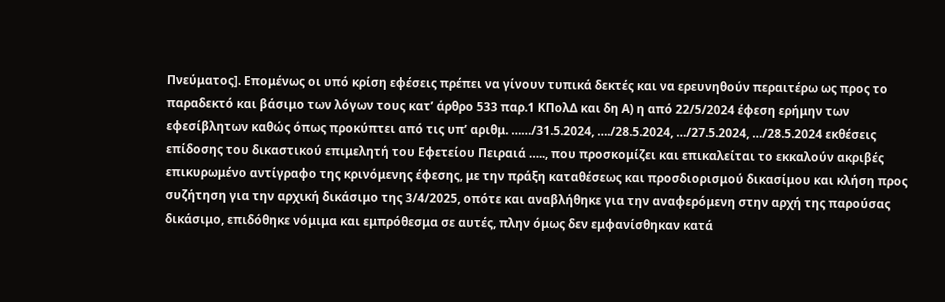Πνεύματος]. Επομένως οι υπό κρίση εφέσεις πρέπει να γίνουν τυπικά δεκτές και να ερευνηθούν περαιτέρω ως προς το παραδεκτό και βάσιμο των λόγων τους κατ’ άρθρο 533 παρ.1 ΚΠολΔ και δη Α) η από 22/5/2024 έφεση ερήμην των εφεσίβλητων καθώς όπως προκύπτει από τις υπ’ αριθμ. ……/31.5.2024, …./28.5.2024, …/27.5.2024, …/28.5.2024 εκθέσεις επίδοσης του δικαστικού επιμελητή του Εφετείου Πειραιά ….., που προσκομίζει και επικαλείται το εκκαλούν ακριβές επικυρωμένο αντίγραφο της κρινόμενης έφεσης, με την πράξη καταθέσεως και προσδιορισμού δικασίμου και κλήση προς συζήτηση για την αρχική δικάσιμο της 3/4/2025, οπότε και αναβλήθηκε για την αναφερόμενη στην αρχή της παρούσας δικάσιμο, επιδόθηκε νόμιμα και εμπρόθεσμα σε αυτές, πλην όμως δεν εμφανίσθηκαν κατά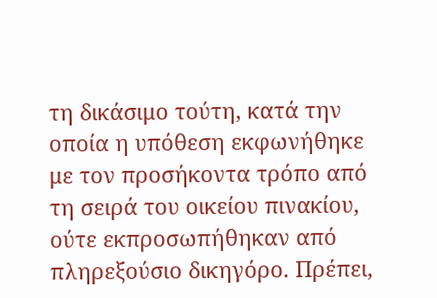τη δικάσιμο τούτη, κατά την οποία η υπόθεση εκφωνήθηκε με τον προσήκοντα τρόπο από τη σειρά του οικείου πινακίου, ούτε εκπροσωπήθηκαν από πληρεξούσιο δικηγόρο. Πρέπει,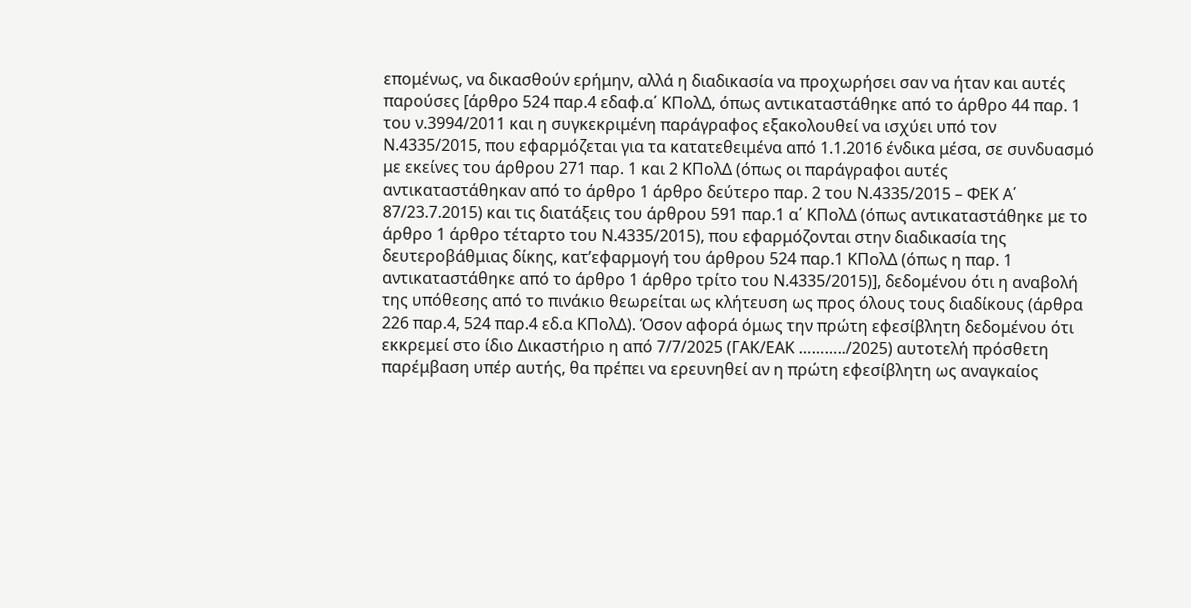επομένως, να δικασθούν ερήμην, αλλά η διαδικασία να προχωρήσει σαν να ήταν και αυτές παρούσες [άρθρο 524 παρ.4 εδαφ.α΄ ΚΠολΔ, όπως αντικαταστάθηκε από το άρθρο 44 παρ. 1 του ν.3994/2011 και η συγκεκριμένη παράγραφος εξακολουθεί να ισχύει υπό τον Ν.4335/2015, που εφαρμόζεται για τα κατατεθειμένα από 1.1.2016 ένδικα μέσα, σε συνδυασμό με εκείνες του άρθρου 271 παρ. 1 και 2 ΚΠολΔ (όπως οι παράγραφοι αυτές αντικαταστάθηκαν από το άρθρο 1 άρθρο δεύτερο παρ. 2 του Ν.4335/2015 – ΦΕΚ Α΄ 87/23.7.2015) και τις διατάξεις του άρθρου 591 παρ.1 α΄ ΚΠολΔ (όπως αντικαταστάθηκε με το άρθρο 1 άρθρο τέταρτο του Ν.4335/2015), που εφαρμόζονται στην διαδικασία της δευτεροβάθμιας δίκης, κατ’εφαρμογή του άρθρου 524 παρ.1 ΚΠολΔ (όπως η παρ. 1 αντικαταστάθηκε από το άρθρο 1 άρθρο τρίτο του Ν.4335/2015)], δεδομένου ότι η αναβολή της υπόθεσης από το πινάκιο θεωρείται ως κλήτευση ως προς όλους τους διαδίκους (άρθρα 226 παρ.4, 524 παρ.4 εδ.α ΚΠολΔ). Όσον αφορά όμως την πρώτη εφεσίβλητη δεδομένου ότι εκκρεμεί στο ίδιο Δικαστήριο η από 7/7/2025 (ΓΑΚ/ΕΑΚ ………../2025) αυτοτελή πρόσθετη παρέμβαση υπέρ αυτής, θα πρέπει να ερευνηθεί αν η πρώτη εφεσίβλητη ως αναγκαίος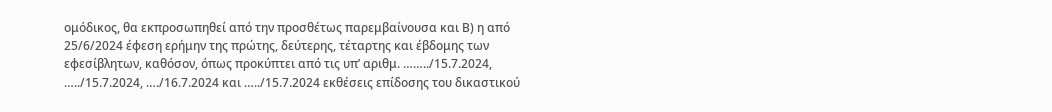ομόδικος, θα εκπροσωπηθεί από την προσθέτως παρεμβαίνουσα και Β) η από 25/6/2024 έφεση ερήμην της πρώτης, δεύτερης, τέταρτης και έβδομης των εφεσίβλητων, καθόσον, όπως προκύπτει από τις υπ’ αριθμ. ……../15.7.2024, …../15.7.2024, …./16.7.2024 και …../15.7.2024 εκθέσεις επίδοσης του δικαστικού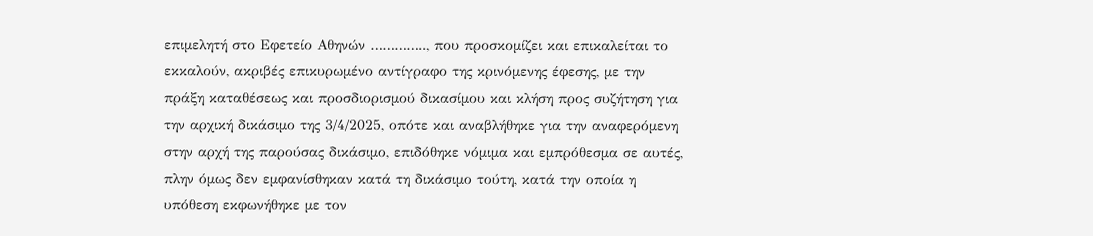επιμελητή στο Εφετείο Αθηνών ………….., που προσκομίζει και επικαλείται το εκκαλούν, ακριβές επικυρωμένο αντίγραφο της κρινόμενης έφεσης, με την πράξη καταθέσεως και προσδιορισμού δικασίμου και κλήση προς συζήτηση για την αρχική δικάσιμο της 3/4/2025, οπότε και αναβλήθηκε για την αναφερόμενη στην αρχή της παρούσας δικάσιμο, επιδόθηκε νόμιμα και εμπρόθεσμα σε αυτές, πλην όμως δεν εμφανίσθηκαν κατά τη δικάσιμο τούτη, κατά την οποία η υπόθεση εκφωνήθηκε με τον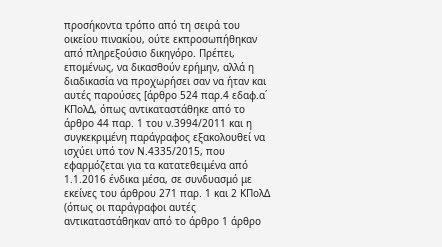προσήκοντα τρόπο από τη σειρά του οικείου πινακίου, ούτε εκπροσωπήθηκαν από πληρεξούσιο δικηγόρο. Πρέπει, επομένως, να δικασθούν ερήμην, αλλά η διαδικασία να προχωρήσει σαν να ήταν και αυτές παρούσες [άρθρο 524 παρ.4 εδαφ.α΄ ΚΠολΔ, όπως αντικαταστάθηκε από το άρθρο 44 παρ. 1 του ν.3994/2011 και η συγκεκριμένη παράγραφος εξακολουθεί να ισχύει υπό τον Ν.4335/2015, που εφαρμόζεται για τα κατατεθειμένα από 1.1.2016 ένδικα μέσα, σε συνδυασμό με εκείνες του άρθρου 271 παρ. 1 και 2 ΚΠολΔ (όπως οι παράγραφοι αυτές αντικαταστάθηκαν από το άρθρο 1 άρθρο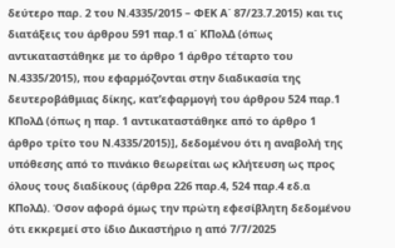δεύτερο παρ. 2 του Ν.4335/2015 – ΦΕΚ Α΄ 87/23.7.2015) και τις διατάξεις του άρθρου 591 παρ.1 α΄ ΚΠολΔ (όπως αντικαταστάθηκε με το άρθρο 1 άρθρο τέταρτο του Ν.4335/2015), που εφαρμόζονται στην διαδικασία της δευτεροβάθμιας δίκης, κατ’εφαρμογή του άρθρου 524 παρ.1 ΚΠολΔ (όπως η παρ. 1 αντικαταστάθηκε από το άρθρο 1 άρθρο τρίτο του Ν.4335/2015)], δεδομένου ότι η αναβολή της υπόθεσης από το πινάκιο θεωρείται ως κλήτευση ως προς όλους τους διαδίκους (άρθρα 226 παρ.4, 524 παρ.4 εδ.α ΚΠολΔ). Όσον αφορά όμως την πρώτη εφεσίβλητη δεδομένου ότι εκκρεμεί στο ίδιο Δικαστήριο η από 7/7/2025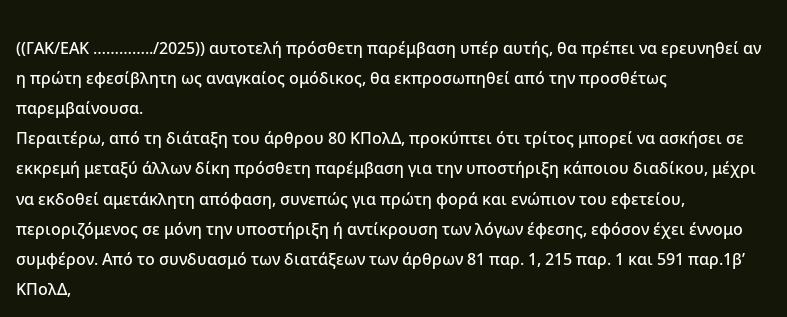((ΓΑΚ/ΕΑΚ …………../2025)) αυτοτελή πρόσθετη παρέμβαση υπέρ αυτής, θα πρέπει να ερευνηθεί αν η πρώτη εφεσίβλητη ως αναγκαίος ομόδικος, θα εκπροσωπηθεί από την προσθέτως παρεμβαίνουσα.
Περαιτέρω, από τη διάταξη του άρθρου 80 ΚΠολΔ, προκύπτει ότι τρίτος μπορεί να ασκήσει σε εκκρεμή μεταξύ άλλων δίκη πρόσθετη παρέμβαση για την υποστήριξη κάποιου διαδίκου, μέχρι να εκδοθεί αμετάκλητη απόφαση, συνεπώς για πρώτη φορά και ενώπιον του εφετείου, περιοριζόμενος σε μόνη την υποστήριξη ή αντίκρουση των λόγων έφεσης, εφόσον έχει έννομο συμφέρον. Από το συνδυασμό των διατάξεων των άρθρων 81 παρ. 1, 215 παρ. 1 και 591 παρ.1β’ ΚΠολΔ,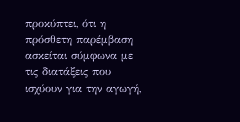προκύπτει, ότι η πρόσθετη παρέμβαση ασκείται σύμφωνα με τις διατάξεις που ισχύουν για την αγωγή,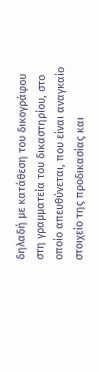δηλαδή με κατάθεση του δικογράφου στη γραμματεία του δικαστηρίου, στο οποίο απευθύνεται, που είναι αναγκαίο στοιχείο της προδικασίας και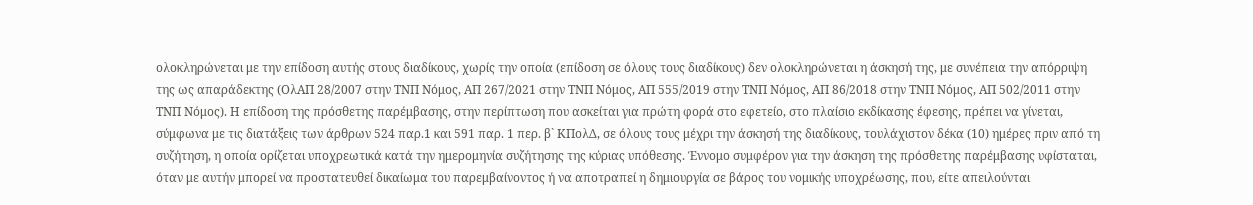ολοκληρώνεται με την επίδοση αυτής στους διαδίκους, χωρίς την οποία (επίδοση σε όλους τους διαδίκους) δεν ολοκληρώνεται η άσκησή της, με συνέπεια την απόρριψη της ως απαράδεκτης (ΟλΑΠ 28/2007 στην ΤΝΠ Νόμος, ΑΠ 267/2021 στην ΤΝΠ Νόμος, ΑΠ 555/2019 στην ΤΝΠ Νόμος, ΑΠ 86/2018 στην ΤΝΠ Νόμος, ΑΠ 502/2011 στην ΤΝΠ Νόμος). Η επίδοση της πρόσθετης παρέμβασης, στην περίπτωση που ασκείται για πρώτη φορά στο εφετείο, στο πλαίσιο εκδίκασης έφεσης, πρέπει να γίνεται, σύμφωνα με τις διατάξεις των άρθρων 524 παρ.1 και 591 παρ. 1 περ. β` ΚΠολΔ, σε όλους τους μέχρι την άσκησή της διαδίκους, τουλάχιστον δέκα (10) ημέρες πριν από τη συζήτηση, η οποία ορίζεται υποχρεωτικά κατά την ημερομηνία συζήτησης της κύριας υπόθεσης. Έννομο συμφέρον για την άσκηση της πρόσθετης παρέμβασης υφίσταται, όταν με αυτήν μπορεί να προστατευθεί δικαίωμα του παρεμβαίνοντος ή να αποτραπεί η δημιουργία σε βάρος του νομικής υποχρέωσης, που, είτε απειλούνται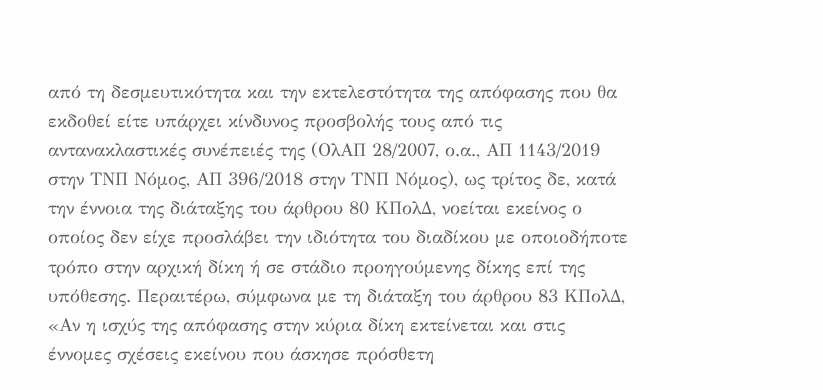από τη δεσμευτικότητα και την εκτελεστότητα της απόφασης που θα εκδοθεί είτε υπάρχει κίνδυνος προσβολής τους από τις αντανακλαστικές συνέπειές της (ΟλΑΠ 28/2007, ο.α., ΑΠ 1143/2019 στην ΤΝΠ Νόμος, ΑΠ 396/2018 στην ΤΝΠ Νόμος), ως τρίτος δε, κατά την έννοια της διάταξης του άρθρου 80 ΚΠολΔ, νοείται εκείνος ο οποίος δεν είχε προσλάβει την ιδιότητα του διαδίκου με οποιοδήποτε τρόπο στην αρχική δίκη ή σε στάδιο προηγούμενης δίκης επί της υπόθεσης. Περαιτέρω, σύμφωνα με τη διάταξη του άρθρου 83 ΚΠολΔ, «Αν η ισχύς της απόφασης στην κύρια δίκη εκτείνεται και στις έννομες σχέσεις εκείνου που άσκησε πρόσθετη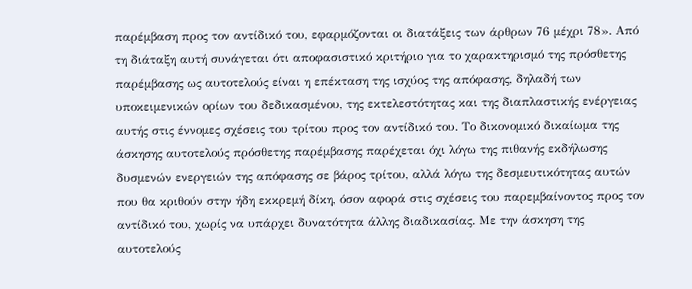παρέμβαση προς τον αντίδικό του, εφαρμόζονται οι διατάξεις των άρθρων 76 μέχρι 78». Από τη διάταξη αυτή συνάγεται ότι αποφασιστικό κριτήριο για το χαρακτηρισμό της πρόσθετης παρέμβασης ως αυτοτελούς είναι η επέκταση της ισχύος της απόφασης, δηλαδή των υποκειμενικών ορίων του δεδικασμένου, της εκτελεστότητας και της διαπλαστικής ενέργειας αυτής στις έννομες σχέσεις του τρίτου προς τον αντίδικό του. Το δικονομικό δικαίωμα της άσκησης αυτοτελούς πρόσθετης παρέμβασης παρέχεται όχι λόγω της πιθανής εκδήλωσης δυσμενών ενεργειών της απόφασης σε βάρος τρίτου, αλλά λόγω της δεσμευτικότητας αυτών που θα κριθούν στην ήδη εκκρεμή δίκη, όσον αφορά στις σχέσεις του παρεμβαίνοντος προς τον αντίδικό του, χωρίς να υπάρχει δυνατότητα άλλης διαδικασίας. Με την άσκηση της αυτοτελούς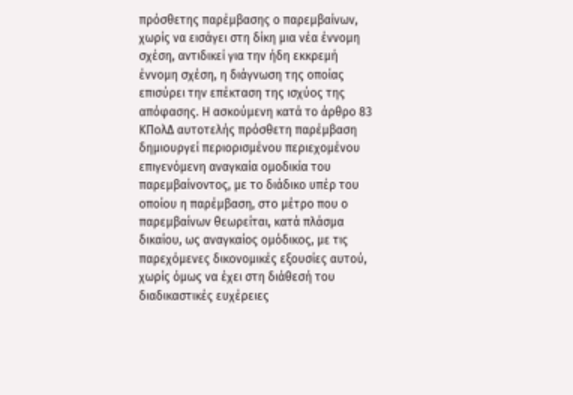πρόσθετης παρέμβασης ο παρεμβαίνων, χωρίς να εισάγει στη δίκη μια νέα έννομη σχέση, αντιδικεί για την ήδη εκκρεμή έννομη σχέση, η διάγνωση της οποίας επισύρει την επέκταση της ισχύος της απόφασης. Η ασκούμενη κατά το άρθρο 83 ΚΠολΔ αυτοτελής πρόσθετη παρέμβαση δημιουργεί περιορισμένου περιεχομένου επιγενόμενη αναγκαία ομοδικία του παρεμβαίνοντος, με το διάδικο υπέρ του οποίου η παρέμβαση, στο μέτρο που ο παρεμβαίνων θεωρείται, κατά πλάσμα δικαίου, ως αναγκαίος ομόδικος, με τις παρεχόμενες δικονομικές εξουσίες αυτού, χωρίς όμως να έχει στη διάθεσή του διαδικαστικές ευχέρειες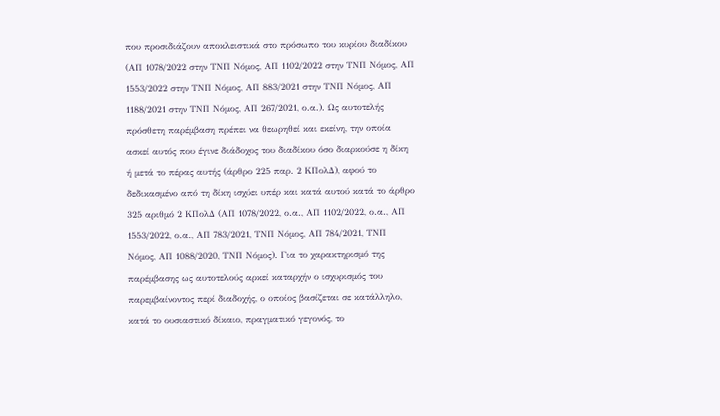που προσιδιάζουν αποκλειστικά στο πρόσωπο του κυρίου διαδίκου (ΑΠ 1078/2022 στην ΤΝΠ Νόμος, ΑΠ 1102/2022 στην ΤΝΠ Νόμος, ΑΠ 1553/2022 στην ΤΝΠ Νόμος, ΑΠ 883/2021 στην ΤΝΠ Νόμος, ΑΠ 1188/2021 στην ΤΝΠ Νόμος, ΑΠ 267/2021, ο.α.). Ως αυτοτελής πρόσθετη παρέμβαση πρέπει να θεωρηθεί και εκείνη, την οποία ασκεί αυτός που έγινε διάδοχος του διαδίκου όσο διαρκούσε η δίκη ή μετά το πέρας αυτής (άρθρο 225 παρ. 2 ΚΠολΔ), αφού το δεδικασμένο από τη δίκη ισχύει υπέρ και κατά αυτού κατά το άρθρο 325 αριθμό 2 ΚΠολΔ (ΑΠ 1078/2022, ο.α., ΑΠ 1102/2022, ο.α., ΑΠ 1553/2022, ο.α., ΑΠ 783/2021, ΤΝΠ Νόμος, ΑΠ 784/2021, ΤΝΠ Νόμος, ΑΠ 1088/2020, ΤΝΠ Νόμος). Για το χαρακτηρισμό της παρέμβασης ως αυτοτελούς αρκεί καταρχήν ο ισχυρισμός του παρεμβαίνοντος περί διαδοχής, ο οποίος βασίζεται σε κατάλληλο, κατά το ουσιαστικό δίκαιο, πραγματικό γεγονός, το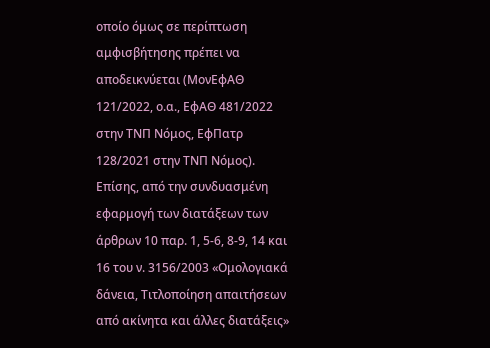οποίο όμως σε περίπτωση αμφισβήτησης πρέπει να αποδεικνύεται (ΜονΕφΑΘ 121/2022, ο.α., ΕφΑΘ 481/2022 στην ΤΝΠ Νόμος, ΕφΠατρ 128/2021 στην ΤΝΠ Νόμος). Επίσης, από την συνδυασμένη εφαρμογή των διατάξεων των άρθρων 10 παρ. 1, 5-6, 8-9, 14 και 16 του ν. 3156/2003 «Ομολογιακά δάνεια, Τιτλοποίηση απαιτήσεων από ακίνητα και άλλες διατάξεις»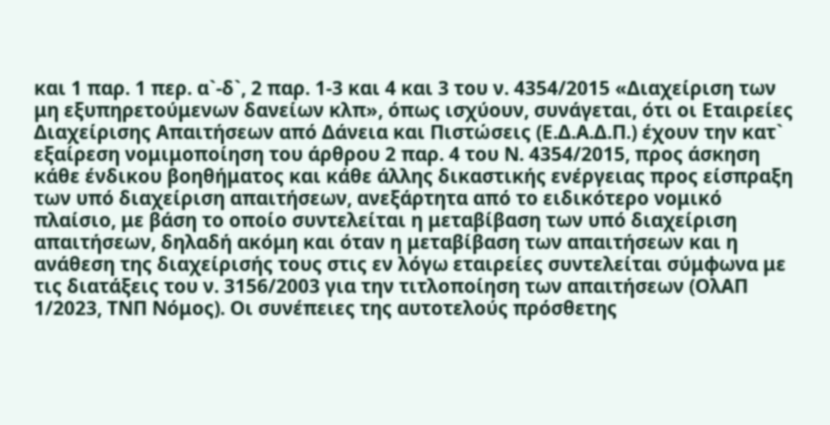και 1 παρ. 1 περ. α`-δ`, 2 παρ. 1-3 και 4 και 3 του ν. 4354/2015 «Διαχείριση των μη εξυπηρετούμενων δανείων κλπ», όπως ισχύουν, συνάγεται, ότι οι Εταιρείες Διαχείρισης Απαιτήσεων από Δάνεια και Πιστώσεις (Ε.Δ.Α.Δ.Π.) έχουν την κατ` εξαίρεση νομιμοποίηση του άρθρου 2 παρ. 4 του Ν. 4354/2015, προς άσκηση κάθε ένδικου βοηθήματος και κάθε άλλης δικαστικής ενέργειας προς είσπραξη των υπό διαχείριση απαιτήσεων, ανεξάρτητα από το ειδικότερο νομικό πλαίσιο, με βάση το οποίο συντελείται η μεταβίβαση των υπό διαχείριση απαιτήσεων, δηλαδή ακόμη και όταν η μεταβίβαση των απαιτήσεων και η ανάθεση της διαχείρισής τους στις εν λόγω εταιρείες συντελείται σύμφωνα με τις διατάξεις του ν. 3156/2003 για την τιτλοποίηση των απαιτήσεων (ΟλΑΠ 1/2023, ΤΝΠ Νόμος). Οι συνέπειες της αυτοτελούς πρόσθετης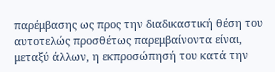παρέμβασης ως προς την διαδικαστική θέση του αυτοτελώς προσθέτως παρεμβαίνοντα είναι, μεταξύ άλλων, η εκπροσώπησή του κατά την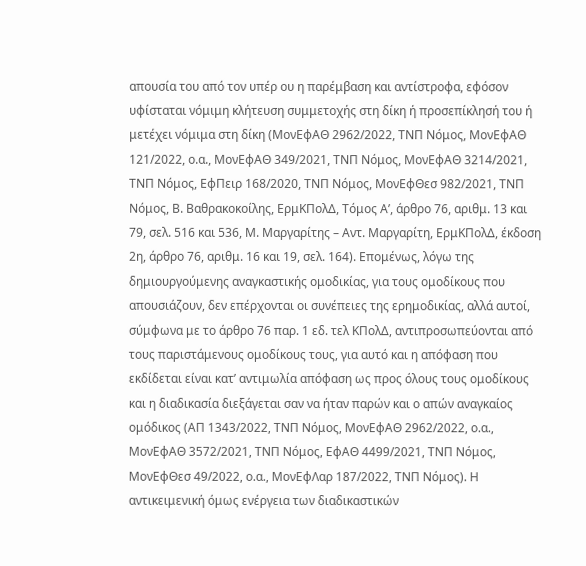απουσία του από τον υπέρ ου η παρέμβαση και αντίστροφα, εφόσον υφίσταται νόμιμη κλήτευση συμμετοχής στη δίκη ή προσεπίκλησή του ή μετέχει νόμιμα στη δίκη (ΜονΕφΑΘ 2962/2022, ΤΝΠ Νόμος, ΜονΕφΑΘ 121/2022, ο.α., ΜονΕφΑΘ 349/2021, ΤΝΠ Νόμος, ΜονΕφΑΘ 3214/2021, ΤΝΠ Νόμος, ΕφΠειρ 168/2020, ΤΝΠ Νόμος, ΜονΕφΘεσ 982/2021, ΤΝΠ Νόμος, Β. Βαθρακοκοίλης, ΕρμΚΠολΔ, Τόμος Α’, άρθρο 76, αριθμ. 13 και 79, σελ. 516 και 536, Μ. Μαργαρίτης – Αντ. Μαργαρίτη, ΕρμΚΠολΔ, έκδοση 2η, άρθρο 76, αριθμ. 16 και 19, σελ. 164). Επομένως, λόγω της δημιουργούμενης αναγκαστικής ομοδικίας, για τους ομοδίκους που απουσιάζουν, δεν επέρχονται οι συνέπειες της ερημοδικίας, αλλά αυτοί, σύμφωνα με το άρθρο 76 παρ. 1 εδ. τελ ΚΠολΔ, αντιπροσωπεύονται από τους παριστάμενους ομοδίκους τους, για αυτό και η απόφαση που εκδίδεται είναι κατ’ αντιμωλία απόφαση ως προς όλους τους ομοδίκους και η διαδικασία διεξάγεται σαν να ήταν παρών και ο απών αναγκαίος ομόδικος (ΑΠ 1343/2022, ΤΝΠ Νόμος, ΜονΕφΑΘ 2962/2022, ο.α., ΜονΕφΑΘ 3572/2021, ΤΝΠ Νόμος, ΕφΑΘ 4499/2021, ΤΝΠ Νόμος, ΜονΕφΘεσ 49/2022, ο.α., ΜονΕφΛαρ 187/2022, ΤΝΠ Νόμος). Η αντικειμενική όμως ενέργεια των διαδικαστικών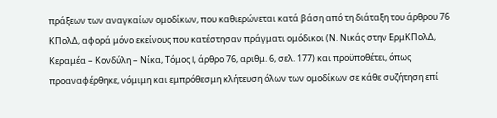πράξεων των αναγκαίων ομοδίκων, που καθιερώνεται κατά βάση από τη διάταξη του άρθρου 76 ΚΠολΔ, αφορά μόνο εκείνους που κατέστησαν πράγματι ομόδικοι (Ν. Νικάς στην ΕρμΚΠολΔ, Κεραμέα – Κονδύλη – Νίκα, Τόμος I, άρθρο 76, αριθμ. 6, σελ. 177) και προϋποθέτει, όπως προαναφέρθηκε, νόμιμη και εμπρόθεσμη κλήτευση όλων των ομοδίκων σε κάθε συζήτηση επί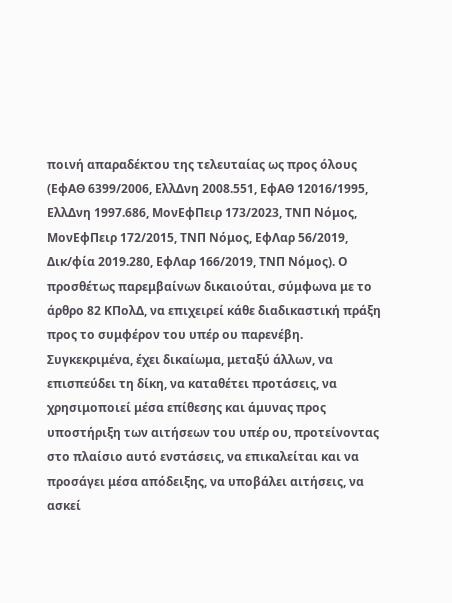ποινή απαραδέκτου της τελευταίας ως προς όλους (ΕφΑΘ 6399/2006, ΕλλΔνη 2008.551, ΕφΑΘ 12016/1995, ΕλλΔνη 1997.686, ΜονΕφΠειρ 173/2023, ΤΝΠ Νόμος, ΜονΕφΠειρ 172/2015, ΤΝΠ Νόμος, ΕφΛαρ 56/2019, Δικ/φία 2019.280, ΕφΛαρ 166/2019, ΤΝΠ Νόμος). Ο προσθέτως παρεμβαίνων δικαιούται, σύμφωνα με το άρθρο 82 ΚΠολΔ, να επιχειρεί κάθε διαδικαστική πράξη προς το συμφέρον του υπέρ ου παρενέβη. Συγκεκριμένα, έχει δικαίωμα, μεταξύ άλλων, να επισπεύδει τη δίκη, να καταθέτει προτάσεις, να χρησιμοποιεί μέσα επίθεσης και άμυνας προς υποστήριξη των αιτήσεων του υπέρ ου, προτείνοντας στο πλαίσιο αυτό ενστάσεις, να επικαλείται και να προσάγει μέσα απόδειξης, να υποβάλει αιτήσεις, να ασκεί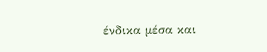ένδικα μέσα και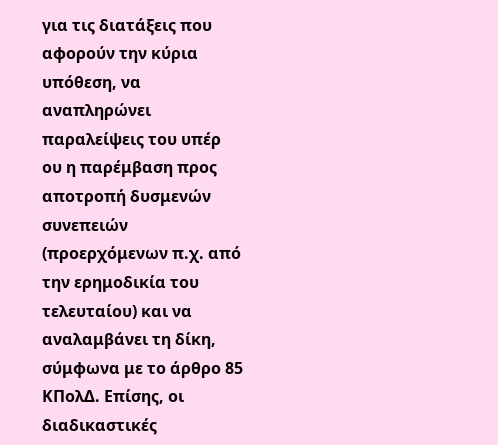για τις διατάξεις που αφορούν την κύρια υπόθεση, να αναπληρώνει παραλείψεις του υπέρ ου η παρέμβαση προς αποτροπή δυσμενών συνεπειών (προερχόμενων π.χ. από την ερημοδικία του τελευταίου) και να αναλαμβάνει τη δίκη, σύμφωνα με το άρθρο 85 ΚΠολΔ. Επίσης, οι διαδικαστικές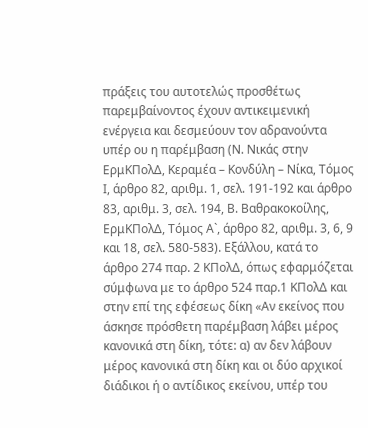πράξεις του αυτοτελώς προσθέτως παρεμβαίνοντος έχουν αντικειμενική ενέργεια και δεσμεύουν τον αδρανούντα υπέρ ου η παρέμβαση (Ν. Νικάς στην ΕρμΚΠολΔ, Κεραμέα – Κονδύλη – Νίκα, Τόμος I, άρθρο 82, αριθμ. 1, σελ. 191-192 και άρθρο 83, αριθμ. 3, σελ. 194, Β. Βαθρακοκοίλης, ΕρμΚΠολΔ, Τόμος Α`, άρθρο 82, αριθμ. 3, 6, 9 και 18, σελ. 580-583). Εξάλλου, κατά το άρθρο 274 παρ. 2 ΚΠολΔ, όπως εφαρμόζεται σύμφωνα με το άρθρο 524 παρ.1 ΚΠολΔ και στην επί της εφέσεως δίκη «Αν εκείνος που άσκησε πρόσθετη παρέμβαση λάβει μέρος κανονικά στη δίκη, τότε: α) αν δεν λάβουν μέρος κανονικά στη δίκη και οι δύο αρχικοί διάδικοι ή ο αντίδικος εκείνου, υπέρ του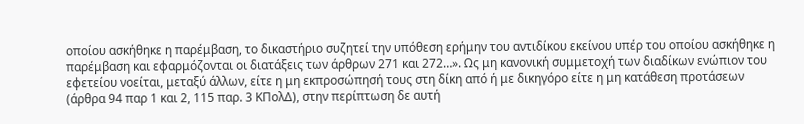οποίου ασκήθηκε η παρέμβαση, το δικαστήριο συζητεί την υπόθεση ερήμην του αντιδίκου εκείνου υπέρ του οποίου ασκήθηκε η παρέμβαση και εφαρμόζονται οι διατάξεις των άρθρων 271 και 272…». Ως μη κανονική συμμετοχή των διαδίκων ενώπιον του εφετείου νοείται, μεταξύ άλλων, είτε η μη εκπροσώπησή τους στη δίκη από ή με δικηγόρο είτε η μη κατάθεση προτάσεων (άρθρα 94 παρ 1 και 2, 115 παρ. 3 ΚΠολΔ), στην περίπτωση δε αυτή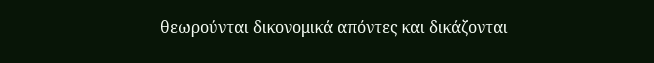θεωρούνται δικονομικά απόντες και δικάζονται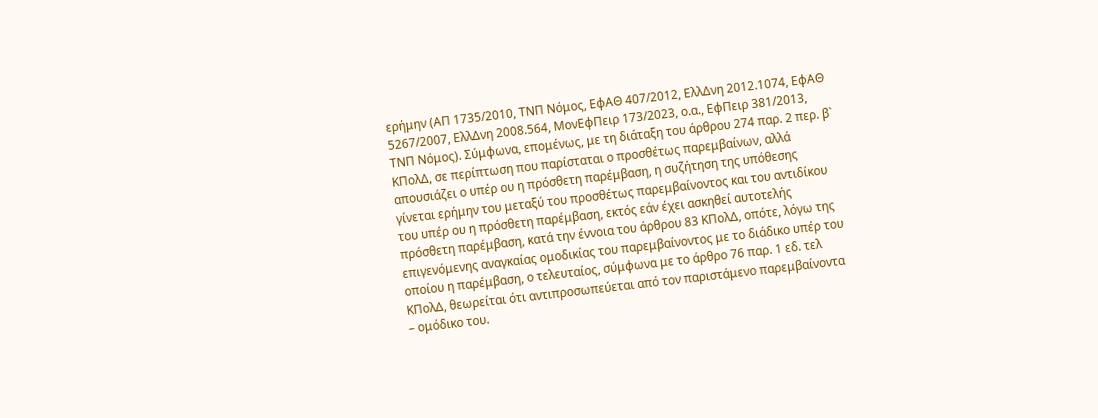ερήμην (ΑΠ 1735/2010, ΤΝΠ Νόμος, ΕφΑΘ 407/2012, ΕλλΔνη 2012.1074, ΕφΑΘ 5267/2007, ΕλλΔνη 2008.564, ΜονΕφΠειρ 173/2023, ο.α., ΕφΠειρ 381/2013, ΤΝΠ Νόμος). Σύμφωνα, επομένως, με τη διάταξη του άρθρου 274 παρ. 2 περ. β` ΚΠολΔ, σε περίπτωση που παρίσταται ο προσθέτως παρεμβαίνων, αλλά απουσιάζει ο υπέρ ου η πρόσθετη παρέμβαση, η συζήτηση της υπόθεσης γίνεται ερήμην του μεταξύ του προσθέτως παρεμβαίνοντος και του αντιδίκου του υπέρ ου η πρόσθετη παρέμβαση, εκτός εάν έχει ασκηθεί αυτοτελής πρόσθετη παρέμβαση, κατά την έννοια του άρθρου 83 ΚΠολΔ, οπότε, λόγω της επιγενόμενης αναγκαίας ομοδικίας του παρεμβαίνοντος με το διάδικο υπέρ του οποίου η παρέμβαση, ο τελευταίος, σύμφωνα με το άρθρο 76 παρ. 1 εδ. τελ ΚΠολΔ, θεωρείται ότι αντιπροσωπεύεται από τον παριστάμενο παρεμβαίνοντα – ομόδικο του.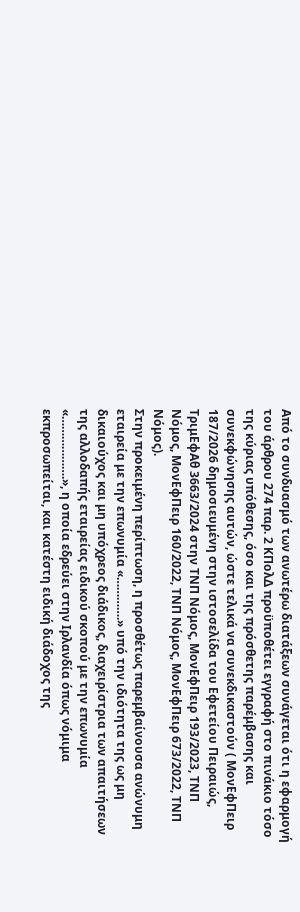Από το συνδυασμό των ανωτέρω διατάξεων συνάγεται ότι η εφαρμογή του άρθρου 274 παρ. 2 ΚΠολΔ προϋποθέτει εγγραφή στο πινάκιο τόσο της κύριας υπόθεσης, όσο και της πρόσθετης παρέμβασης και συνεκφώνησης αυτών, ώστε τελικά να συνεκδικαστούν ( ΜονΕφΠειρ 187/2026 δημοσιευμένη στην ιστοσελίδα του Εφετείου Πειραιώς, ΤριμΕφΑθ 3663/2024 στην ΤΝΠ Νόμος, ΜονΕφΠειρ 193/2023, ΤΝΠ Νόμος, ΜονΕφΠειρ 160/2022, ΤΝΠ Νόμος, ΜονΕφΠειρ 673/2022, ΤΝΠ Νόμος).
Στην προκειμένη περίπτωση, η προσθέτως παρεμβαίνουσα ανώνυμη εταιρεία με την επωνυμία «………….» υπό την ιδιότητα της ως μη δικαιούχος και μη υπόχρεος διάδικος, διαχειρίστρια των απαιτήσεων της αλλοδαπής εταιρείας ειδικού σκοπού με την επωνυμία «……………….», η οποία εδρεύει στην Ιρλανδία όπως νόμιμα εκπροσωπείται, και κατέστη ειδική διάδοχος της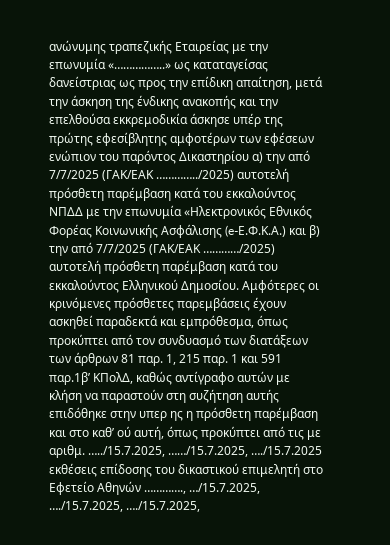ανώνυμης τραπεζικής Εταιρείας με την επωνυμία «……………..» ως καταταγείσας δανείστριας ως προς την επίδικη απαίτηση, μετά την άσκηση της ένδικης ανακοπής και την επελθούσα εκκρεμοδικία άσκησε υπέρ της πρώτης εφεσίβλητης αμφοτέρων των εφέσεων ενώπιον του παρόντος Δικαστηρίου α) την από 7/7/2025 (ΓΑΚ/ΕΑΚ …………../2025) αυτοτελή πρόσθετη παρέμβαση κατά του εκκαλούντος ΝΠΔΔ με την επωνυμία «Ηλεκτρονικός Εθνικός Φορέας Κοινωνικής Ασφάλισης (e-Ε.Φ.Κ.Α.) και β) την από 7/7/2025 (ΓΑΚ/ΕΑΚ …………/2025) αυτοτελή πρόσθετη παρέμβαση κατά του εκκαλούντος Ελληνικού Δημοσίου. Αμφότερες οι κρινόμενες πρόσθετες παρεμβάσεις έχουν ασκηθεί παραδεκτά και εμπρόθεσμα, όπως προκύπτει από τον συνδυασμό των διατάξεων των άρθρων 81 παρ. 1, 215 παρ. 1 και 591 παρ.1β’ ΚΠολΔ, καθώς αντίγραφο αυτών με κλήση να παραστούν στη συζήτηση αυτής επιδόθηκε στην υπερ ης η πρόσθετη παρέμβαση και στο καθ’ ού αυτή, όπως προκύπτει από τις με αριθμ. …../15.7.2025, ……/15.7.2025, …./15.7.2025 εκθέσεις επίδοσης του δικαστικού επιμελητή στο Εφετείο Αθηνών …………., …/15.7.2025, …./15.7.2025, …./15.7.2025,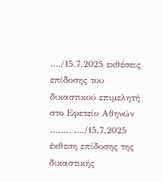…./15.7.2025 εκθέσεις επίδοσης του δικαστικού επιμελητή στο Εφετείο Αθηνών ……., …./15.7.2025 έκθεση επίδοσης της δικαστικής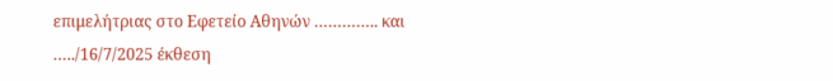επιμελήτριας στο Εφετείο Αθηνών ………….. και …../16/7/2025 έκθεση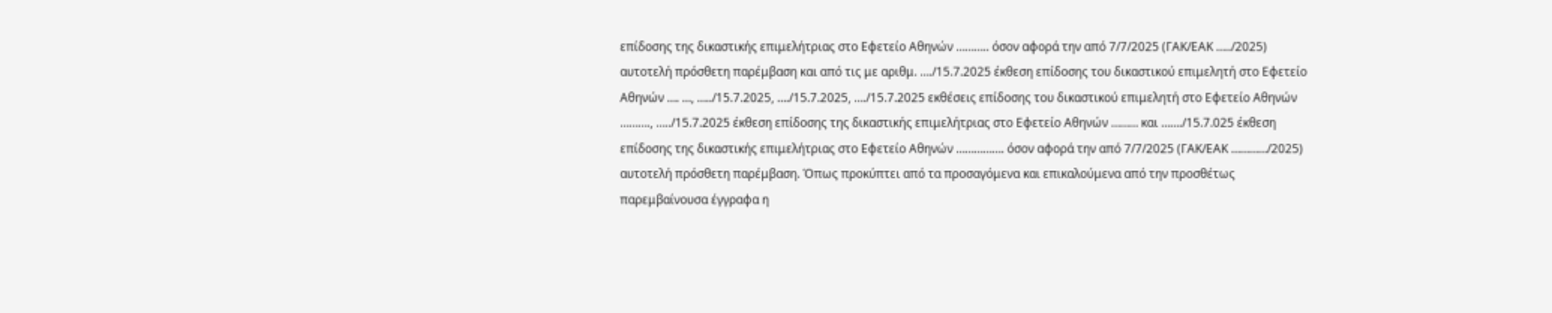επίδοσης της δικαστικής επιμελήτριας στο Εφετείο Αθηνών ……….. όσον αφορά την από 7/7/2025 (ΓΑΚ/ΕΑΚ …../2025) αυτοτελή πρόσθετη παρέμβαση και από τις με αριθμ. …./15.7.2025 έκθεση επίδοσης του δικαστικού επιμελητή στο Εφετείο Αθηνών …. …, …../15.7.2025, …./15.7.2025, …./15.7.2025 εκθέσεις επίδοσης του δικαστικού επιμελητή στο Εφετείο Αθηνών ………., …../15.7.2025 έκθεση επίδοσης της δικαστικής επιμελήτριας στο Εφετείο Αθηνών ……… και ……./15.7.025 έκθεση επίδοσης της δικαστικής επιμελήτριας στο Εφετείο Αθηνών ……………. όσον αφορά την από 7/7/2025 (ΓΑΚ/ΕΑΚ …………/2025) αυτοτελή πρόσθετη παρέμβαση. Όπως προκύπτει από τα προσαγόμενα και επικαλούμενα από την προσθέτως παρεμβαίνουσα έγγραφα η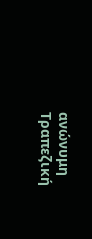ανώνυμη Τραπεζική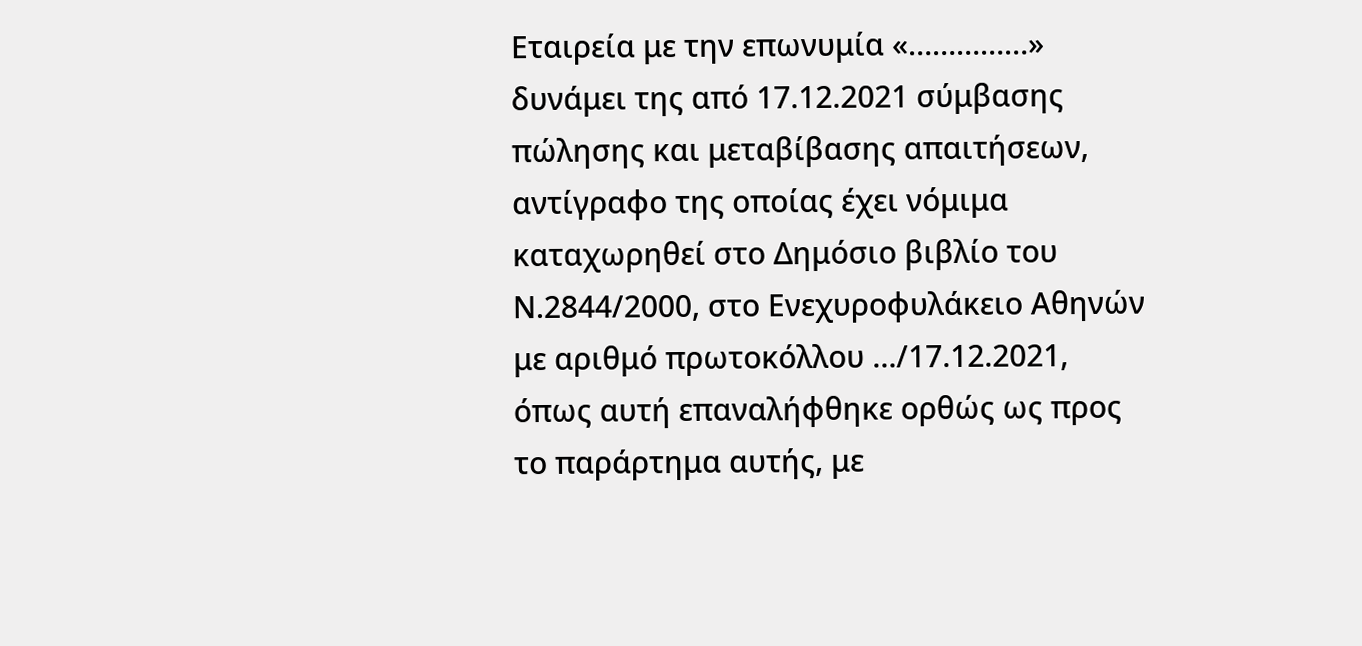Εταιρεία με την επωνυμία «……………» δυνάμει της από 17.12.2021 σύμβασης πώλησης και μεταβίβασης απαιτήσεων, αντίγραφο της οποίας έχει νόμιμα καταχωρηθεί στο Δημόσιο βιβλίο του Ν.2844/2000, στο Ενεχυροφυλάκειο Αθηνών με αριθμό πρωτοκόλλου …/17.12.2021, όπως αυτή επαναλήφθηκε ορθώς ως προς το παράρτημα αυτής, με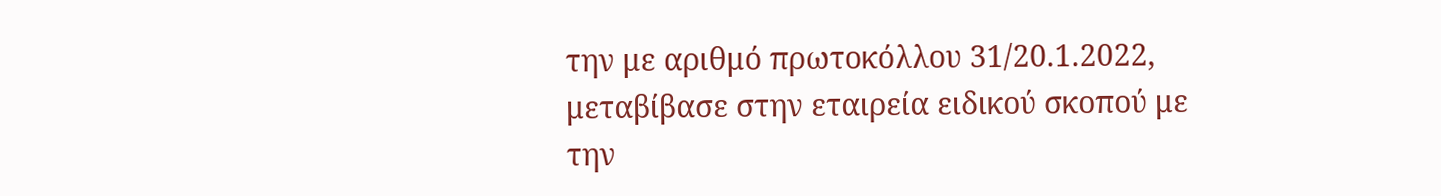την με αριθμό πρωτοκόλλου 31/20.1.2022, μεταβίβασε στην εταιρεία ειδικού σκοπού με την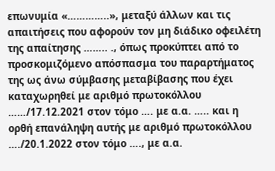επωνυμία «…………..», μεταξύ άλλων και τις απαιτήσεις που αφορούν τον μη διάδικο οφειλέτη της απαίτησης …….. ., όπως προκύπτει από το προσκομιζόμενο απόσπασμα του παραρτήματος της ως άνω σύμβασης μεταβίβασης που έχει καταχωρηθεί με αριθμό πρωτοκόλλου ……/17.12.2021 στον τόμο …. με α.α. ….. και η ορθή επανάληψη αυτής με αριθμό πρωτοκόλλου …./20.1.2022 στον τόμο …., με α.α.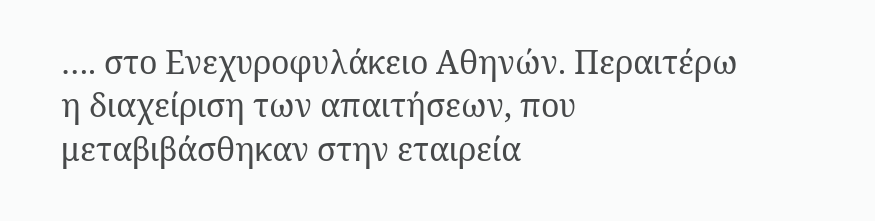…. στο Ενεχυροφυλάκειο Αθηνών. Περαιτέρω η διαχείριση των απαιτήσεων, που μεταβιβάσθηκαν στην εταιρεία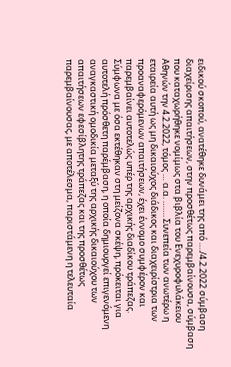ειδικού σκοπού, ανατέθηκε δυνάμει της από …./4.2.2022 σύμβαση διαχείρισης απαιτήσεων, στην προσθέτως παρεμβαίνουσα, σύμβαση που καταχωρήθηκε νομίμως στα βιβλία του Ενεχυροφυλάκειου Αθηνών την 4.2.2022, τόμος … α.α. ……. Συνεπεία των ανωτέρω η εταιρεία αυτή ως μη δικαιούχος διάδικος και διαχειρίστρια των προαναφερόμενων απαιτήσεων, έχει έννομο συμφέρον και παρεμβαίνει αυτοτελώς υπέρ της αρχικής διαδίκου τράπεζας. Σύμφωνα με όσα εκτέθηκαν στη μείζονα σκέψη, πρόκειται για αυτοτελή πρόσθετη παρέμβαση, η οποία δημιουργεί επιγενόμενη αναγκαστική ομοδικία μεταξύ της αρχικής δικαιούχου των απαιτήσεων εφεσίβλητης τράπεζας και της προσθέτως παρεμβαίνουσας, με αποτέλεσμα, παριστάμενη η τελευταία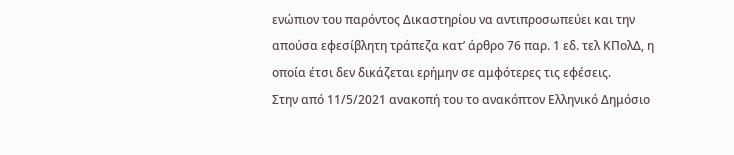ενώπιον του παρόντος Δικαστηρίου να αντιπροσωπεύει και την απούσα εφεσίβλητη τράπεζα κατ’ άρθρο 76 παρ. 1 εδ. τελ ΚΠολΔ, η οποία έτσι δεν δικάζεται ερήμην σε αμφότερες τις εφέσεις.
Στην από 11/5/2021 ανακοπή του το ανακόπτον Ελληνικό Δημόσιο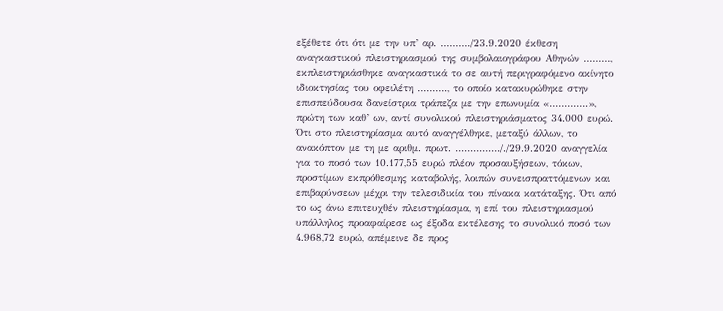εξέθετε ότι ότι με την υπ’ αρ. ………./23.9.2020 έκθεση αναγκαστικού πλειστηριασμού της συμβολαιογράφου Αθηνών ………, εκπλειστηριάσθηκε αναγκαστικά το σε αυτή περιγραφόμενο ακίνητο ιδιοκτησίας του οφειλέτη ………., το οποίο κατακυρώθηκε στην επισπεύδουσα δανείστρια τράπεζα με την επωνυμία «………….», πρώτη των καθ’ ων, αντί συνολικού πλειστηριάσματος 34.000 ευρώ. Ότι στο πλειστηρίασμα αυτό αναγγέλθηκε, μεταξύ άλλων, το ανακόπτον με τη με αριθμ. πρωτ. ……………/./29.9.2020 αναγγελία για το ποσό των 10.177,55 ευρώ πλέον προσαυξήσεων, τόκων, προστίμων εκπρόθεσμης καταβολής, λοιπών συνεισπραττόμενων και επιβαρύνσεων μέχρι την τελεσιδικία του πίνακα κατάταξης. Ότι από το ως άνω επιτευχθέν πλειστηρίασμα, η επί του πλειστηριασμού υπάλληλος προαφαίρεσε ως έξοδα εκτέλεσης το συνολικό ποσό των 4.968,72 ευρώ, απέμεινε δε προς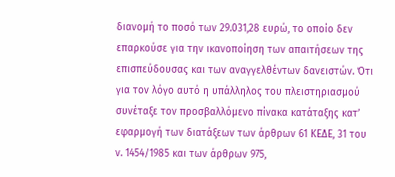διανομή το ποσό των 29.031,28 ευρώ, το οποίο δεν επαρκούσε για την ικανοποίηση των απαιτήσεων της επισπεύδουσας και των αναγγελθέντων δανειστών. Ότι για τον λόγο αυτό η υπάλληλος του πλειστηριασμού συνέταξε τον προσβαλλόμενο πίνακα κατάταξης κατ’ εφαρμογή των διατάξεων των άρθρων 61 ΚΕΔΕ, 31 του ν. 1454/1985 και των άρθρων 975,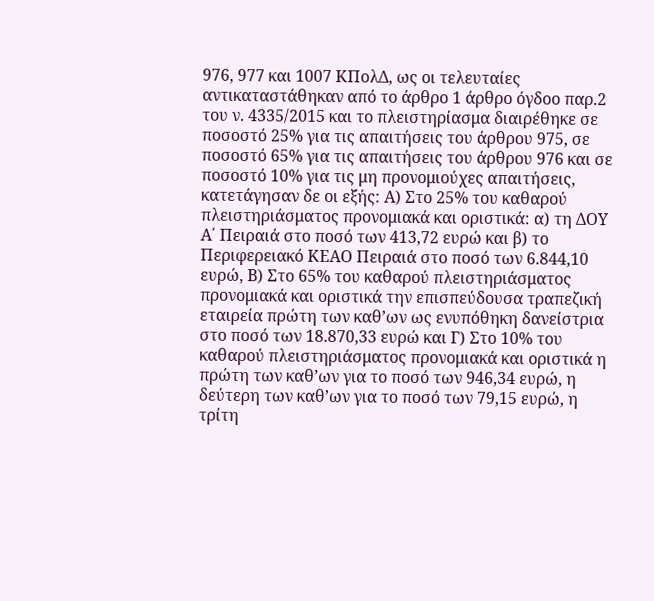976, 977 και 1007 ΚΠολΔ, ως οι τελευταίες αντικαταστάθηκαν από το άρθρο 1 άρθρο όγδοο παρ.2 του ν. 4335/2015 και το πλειστηρίασμα διαιρέθηκε σε ποσοστό 25% για τις απαιτήσεις του άρθρου 975, σε ποσοστό 65% για τις απαιτήσεις του άρθρου 976 και σε ποσοστό 10% για τις μη προνομιούχες απαιτήσεις, κατετάγησαν δε οι εξής: Α) Στο 25% του καθαρού πλειστηριάσματος προνομιακά και οριστικά: α) τη ΔΟΥ Α΄ Πειραιά στο ποσό των 413,72 ευρώ και β) το Περιφερειακό ΚΕΑΟ Πειραιά στο ποσό των 6.844,10 ευρώ, Β) Στο 65% του καθαρού πλειστηριάσματος προνομιακά και οριστικά την επισπεύδουσα τραπεζική εταιρεία πρώτη των καθ’ων ως ενυπόθηκη δανείστρια στο ποσό των 18.870,33 ευρώ και Γ) Στο 10% του καθαρού πλειστηριάσματος προνομιακά και οριστικά η πρώτη των καθ’ων για το ποσό των 946,34 ευρώ, η δεύτερη των καθ’ων για το ποσό των 79,15 ευρώ, η τρίτη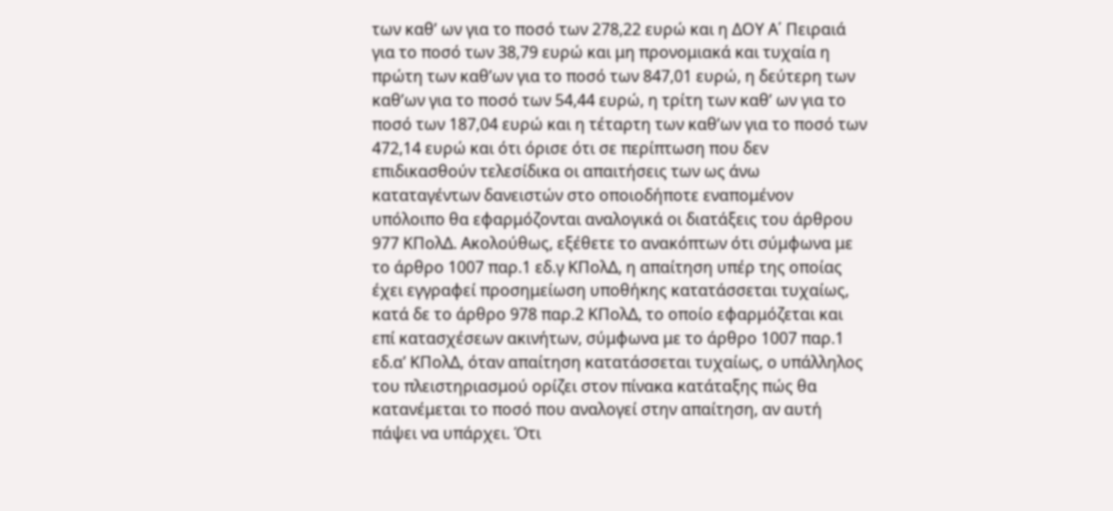των καθ’ ων για το ποσό των 278,22 ευρώ και η ΔΟΥ Α΄ Πειραιά για το ποσό των 38,79 ευρώ και μη προνομιακά και τυχαία η πρώτη των καθ’ων για το ποσό των 847,01 ευρώ, η δεύτερη των καθ’ων για το ποσό των 54,44 ευρώ, η τρίτη των καθ’ ων για το ποσό των 187,04 ευρώ και η τέταρτη των καθ’ων για το ποσό των 472,14 ευρώ και ότι όρισε ότι σε περίπτωση που δεν επιδικασθούν τελεσίδικα οι απαιτήσεις των ως άνω καταταγέντων δανειστών στο οποιοδήποτε εναπομένον υπόλοιπο θα εφαρμόζονται αναλογικά οι διατάξεις του άρθρου 977 ΚΠολΔ. Ακολούθως, εξέθετε το ανακόπτων ότι σύμφωνα με το άρθρο 1007 παρ.1 εδ.γ ΚΠολΔ, η απαίτηση υπέρ της οποίας έχει εγγραφεί προσημείωση υποθήκης κατατάσσεται τυχαίως, κατά δε το άρθρο 978 παρ.2 ΚΠολΔ, το οποίο εφαρμόζεται και επί κατασχέσεων ακινήτων, σύμφωνα με το άρθρο 1007 παρ.1 εδ.α’ ΚΠολΔ, όταν απαίτηση κατατάσσεται τυχαίως, ο υπάλληλος του πλειστηριασμού ορίζει στον πίνακα κατάταξης πώς θα κατανέμεται το ποσό που αναλογεί στην απαίτηση, αν αυτή πάψει να υπάρχει. Ότι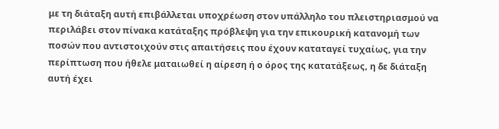με τη διάταξη αυτή επιβάλλεται υποχρέωση στον υπάλληλο του πλειστηριασμού να περιλάβει στον πίνακα κατάταξης πρόβλεψη για την επικουρική κατανομή των ποσών που αντιστοιχούν στις απαιτήσεις που έχουν καταταγεί τυχαίως, για την περίπτωση που ήθελε ματαιωθεί η αίρεση ή ο όρος της κατατάξεως, η δε διάταξη αυτή έχει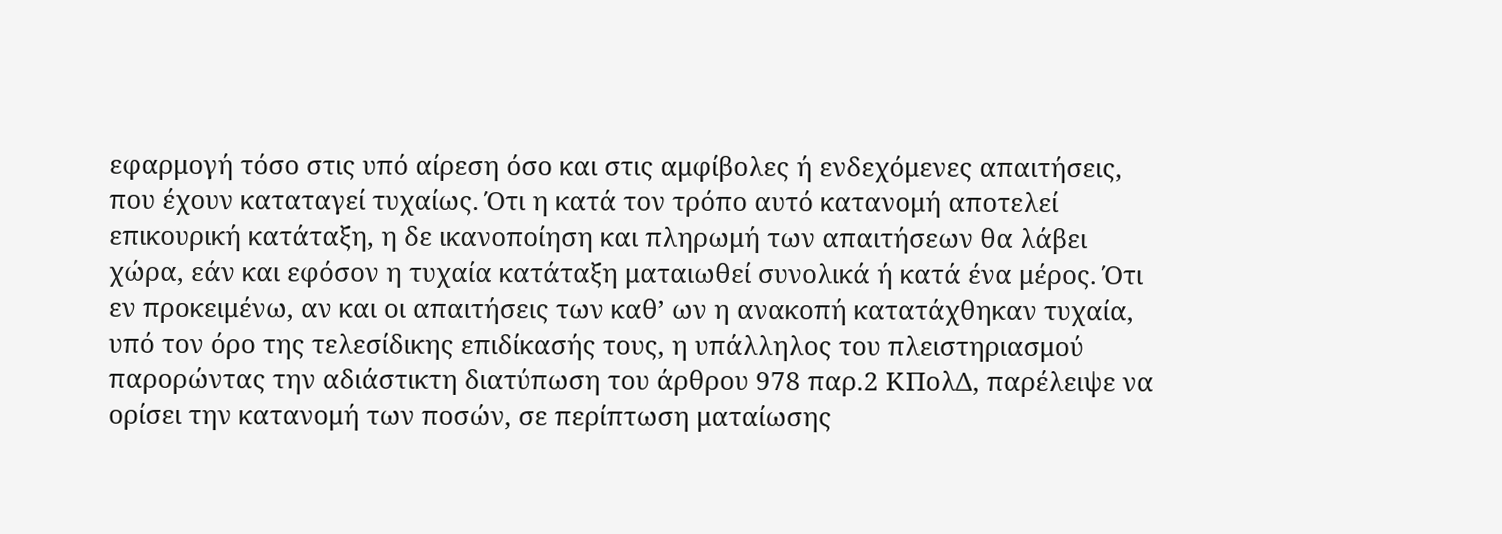εφαρμογή τόσο στις υπό αίρεση όσο και στις αμφίβολες ή ενδεχόμενες απαιτήσεις, που έχουν καταταγεί τυχαίως. Ότι η κατά τον τρόπο αυτό κατανομή αποτελεί επικουρική κατάταξη, η δε ικανοποίηση και πληρωμή των απαιτήσεων θα λάβει χώρα, εάν και εφόσον η τυχαία κατάταξη ματαιωθεί συνολικά ή κατά ένα μέρος. Ότι εν προκειμένω, αν και οι απαιτήσεις των καθ’ ων η ανακοπή κατατάχθηκαν τυχαία, υπό τον όρο της τελεσίδικης επιδίκασής τους, η υπάλληλος του πλειστηριασμού παρορώντας την αδιάστικτη διατύπωση του άρθρου 978 παρ.2 ΚΠολΔ, παρέλειψε να ορίσει την κατανομή των ποσών, σε περίπτωση ματαίωσης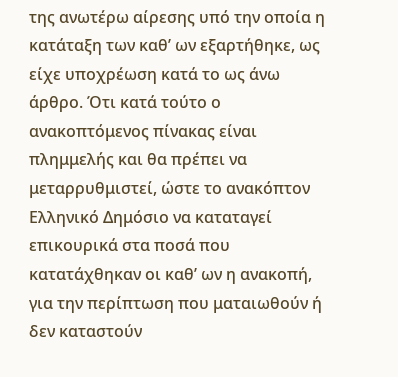της ανωτέρω αίρεσης υπό την οποία η κατάταξη των καθ’ ων εξαρτήθηκε, ως είχε υποχρέωση κατά το ως άνω άρθρο. Ότι κατά τούτο ο ανακοπτόμενος πίνακας είναι πλημμελής και θα πρέπει να μεταρρυθμιστεί, ώστε το ανακόπτον Ελληνικό Δημόσιο να καταταγεί επικουρικά στα ποσά που κατατάχθηκαν οι καθ’ ων η ανακοπή, για την περίπτωση που ματαιωθούν ή δεν καταστούν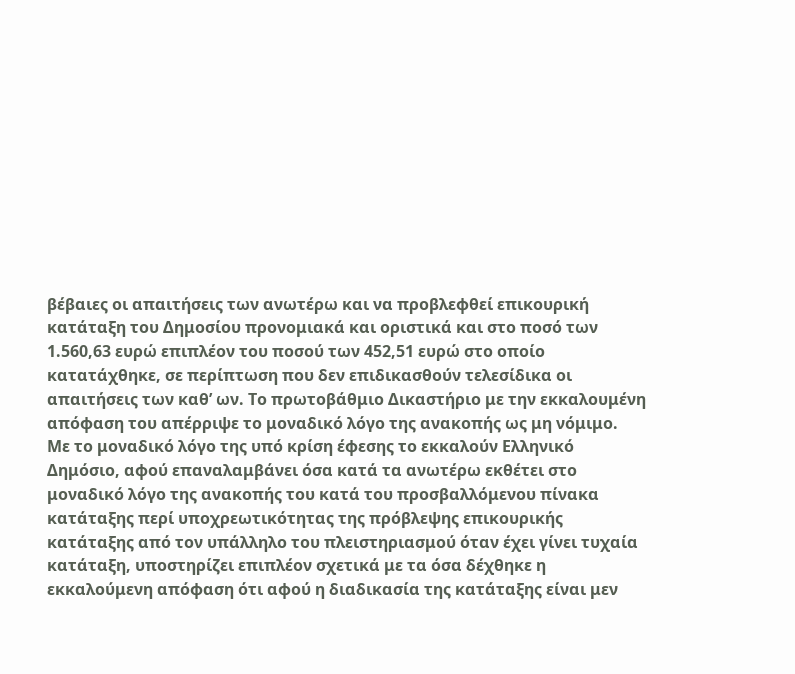βέβαιες οι απαιτήσεις των ανωτέρω και να προβλεφθεί επικουρική κατάταξη του Δημοσίου προνομιακά και οριστικά και στο ποσό των 1.560,63 ευρώ επιπλέον του ποσού των 452,51 ευρώ στο οποίο κατατάχθηκε, σε περίπτωση που δεν επιδικασθούν τελεσίδικα οι απαιτήσεις των καθ’ ων. Το πρωτοβάθμιο Δικαστήριο με την εκκαλουμένη απόφαση του απέρριψε το μοναδικό λόγο της ανακοπής ως μη νόμιμο.
Με το μοναδικό λόγο της υπό κρίση έφεσης το εκκαλούν Ελληνικό Δημόσιο, αφού επαναλαμβάνει όσα κατά τα ανωτέρω εκθέτει στο μοναδικό λόγο της ανακοπής του κατά του προσβαλλόμενου πίνακα κατάταξης περί υποχρεωτικότητας της πρόβλεψης επικουρικής κατάταξης από τον υπάλληλο του πλειστηριασμού όταν έχει γίνει τυχαία κατάταξη, υποστηρίζει επιπλέον σχετικά με τα όσα δέχθηκε η εκκαλούμενη απόφαση ότι αφού η διαδικασία της κατάταξης είναι μεν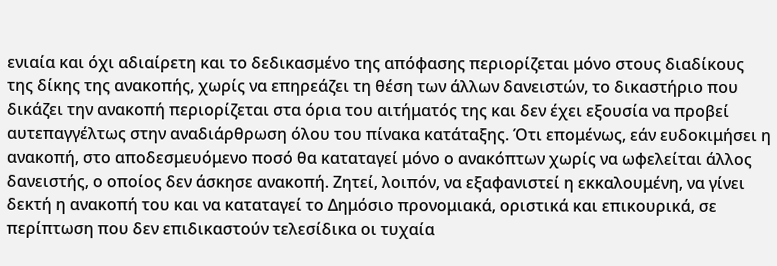ενιαία και όχι αδιαίρετη και το δεδικασμένο της απόφασης περιορίζεται μόνο στους διαδίκους της δίκης της ανακοπής, χωρίς να επηρεάζει τη θέση των άλλων δανειστών, το δικαστήριο που δικάζει την ανακοπή περιορίζεται στα όρια του αιτήματός της και δεν έχει εξουσία να προβεί αυτεπαγγέλτως στην αναδιάρθρωση όλου του πίνακα κατάταξης. Ότι επομένως, εάν ευδοκιμήσει η ανακοπή, στο αποδεσμευόμενο ποσό θα καταταγεί μόνο ο ανακόπτων χωρίς να ωφελείται άλλος δανειστής, ο οποίος δεν άσκησε ανακοπή. Ζητεί, λοιπόν, να εξαφανιστεί η εκκαλουμένη, να γίνει δεκτή η ανακοπή του και να καταταγεί το Δημόσιο προνομιακά, οριστικά και επικουρικά, σε περίπτωση που δεν επιδικαστούν τελεσίδικα οι τυχαία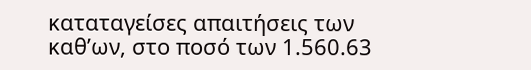καταταγείσες απαιτήσεις των καθ’ων, στο ποσό των 1.560.63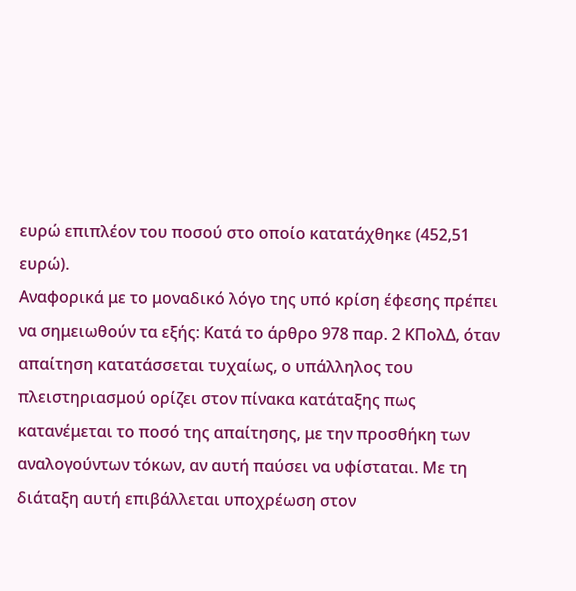ευρώ επιπλέον του ποσού στο οποίο κατατάχθηκε (452,51 ευρώ).
Αναφορικά με το μοναδικό λόγο της υπό κρίση έφεσης πρέπει να σημειωθούν τα εξής: Κατά το άρθρο 978 παρ. 2 ΚΠολΔ, όταν απαίτηση κατατάσσεται τυχαίως, ο υπάλληλος του πλειστηριασμού ορίζει στον πίνακα κατάταξης πως κατανέμεται το ποσό της απαίτησης, με την προσθήκη των αναλογούντων τόκων, αν αυτή παύσει να υφίσταται. Με τη διάταξη αυτή επιβάλλεται υποχρέωση στον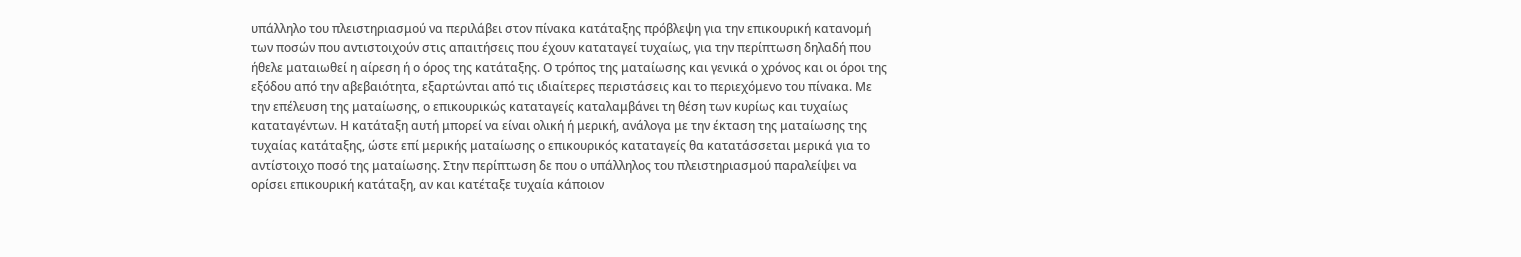υπάλληλο του πλειστηριασμού να περιλάβει στον πίνακα κατάταξης πρόβλεψη για την επικουρική κατανομή των ποσών που αντιστοιχούν στις απαιτήσεις που έχουν καταταγεί τυχαίως, για την περίπτωση δηλαδή που ήθελε ματαιωθεί η αίρεση ή ο όρος της κατάταξης. Ο τρόπος της ματαίωσης και γενικά ο χρόνος και οι όροι της εξόδου από την αβεβαιότητα, εξαρτώνται από τις ιδιαίτερες περιστάσεις και το περιεχόμενο του πίνακα. Με την επέλευση της ματαίωσης, ο επικουρικώς καταταγείς καταλαμβάνει τη θέση των κυρίως και τυχαίως καταταγέντων. Η κατάταξη αυτή μπορεί να είναι ολική ή μερική, ανάλογα με την έκταση της ματαίωσης της τυχαίας κατάταξης, ώστε επί μερικής ματαίωσης ο επικουρικός καταταγείς θα κατατάσσεται μερικά για το αντίστοιχο ποσό της ματαίωσης. Στην περίπτωση δε που ο υπάλληλος του πλειστηριασμού παραλείψει να ορίσει επικουρική κατάταξη, αν και κατέταξε τυχαία κάποιον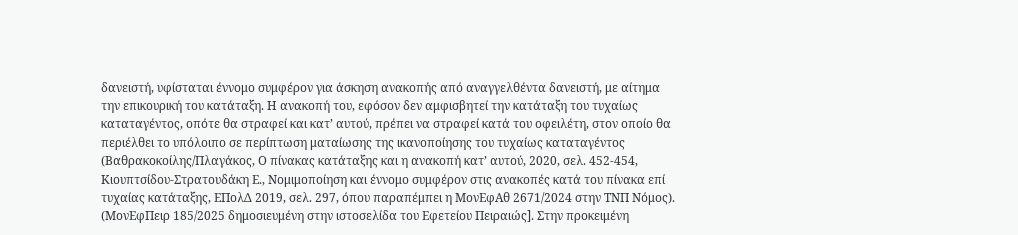δανειστή, υφίσταται έννομο συμφέρον για άσκηση ανακοπής από αναγγελθέντα δανειστή, με αίτημα την επικουρική του κατάταξη. Η ανακοπή του, εφόσον δεν αμφισβητεί την κατάταξη του τυχαίως καταταγέντος, οπότε θα στραφεί και κατ’ αυτού, πρέπει να στραφεί κατά του οφειλέτη, στον οποίο θα περιέλθει το υπόλοιπο σε περίπτωση ματαίωσης της ικανοποίησης του τυχαίως καταταγέντος (Βαθρακοκοίλης/Πλαγάκος, Ο πίνακας κατάταξης και η ανακοπή κατ’ αυτού, 2020, σελ. 452-454, Κιουπτσίδου-Στρατουδάκη Ε., Νομιμοποίηση και έννομο συμφέρον στις ανακοπές κατά του πίνακα επί τυχαίας κατάταξης, ΕΠολΔ 2019, σελ. 297, όπου παραπέμπει η ΜονΕφΑθ 2671/2024 στην ΤΝΠ Νόμος). (ΜονΕφΠειρ 185/2025 δημοσιευμένη στην ιστοσελίδα του Εφετείου Πειραιώς]. Στην προκειμένη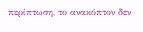περίπτωση, το ανακόπτον δεν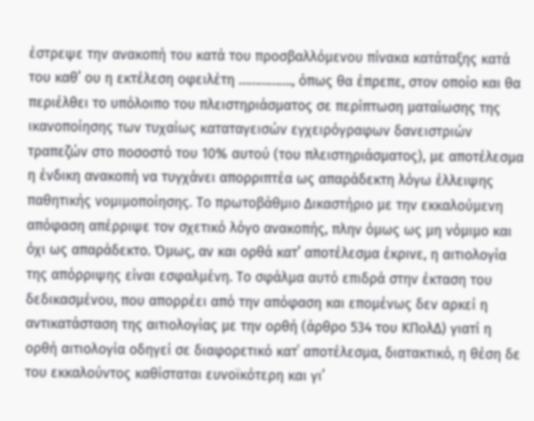έστρεψε την ανακοπή του κατά του προσβαλλόμενου πίνακα κατάταξης κατά του καθ’ ου η εκτέλεση οφειλέτη ……………., όπως θα έπρεπε, στον οποίο και θα περιέλθει το υπόλοιπο του πλειστηριάσματος σε περίπτωση ματαίωσης της ικανοποίησης των τυχαίως καταταγεισών εγχειρόγραφων δανειστριών τραπεζών στο ποσοστό του 10% αυτού (του πλειστηριάσματος), με αποτέλεσμα η ένδικη ανακοπή να τυγχάνει απορριπτέα ως απαράδεκτη λόγω έλλειψης παθητικής νομιμοποίησης. Το πρωτοβάθμιο Δικαστήριο με την εκκαλούμενη απόφαση απέρριψε τον σχετικό λόγο ανακοπής, πλην όμως ως μη νόμιμο και όχι ως απαράδεκτο. Όμως, αν και ορθά κατ’ αποτέλεσμα έκρινε, η αιτιολογία της απόρριψης είναι εσφαλμένη. Το σφάλμα αυτό επιδρά στην έκταση του δεδικασμένου, που απορρέει από την απόφαση και επομένως δεν αρκεί η αντικατάσταση της αιτιολογίας με την ορθή (άρθρο 534 του ΚΠολΔ) γιατί η ορθή αιτιολογία οδηγεί σε διαφορετικό κατ΄ αποτέλεσμα, διατακτικό, η θέση δε του εκκαλούντος καθίσταται ευνοϊκότερη και γι’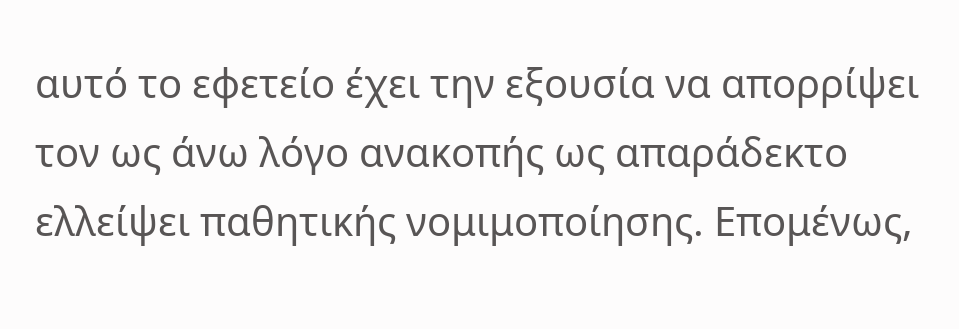αυτό το εφετείο έχει την εξουσία να απορρίψει τον ως άνω λόγο ανακοπής ως απαράδεκτο ελλείψει παθητικής νομιμοποίησης. Επομένως,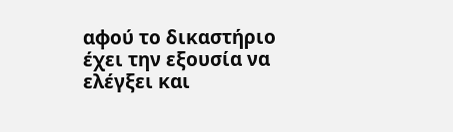αφού το δικαστήριο έχει την εξουσία να ελέγξει και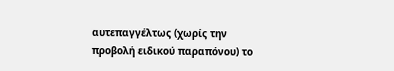αυτεπαγγέλτως (χωρίς την προβολή ειδικού παραπόνου) το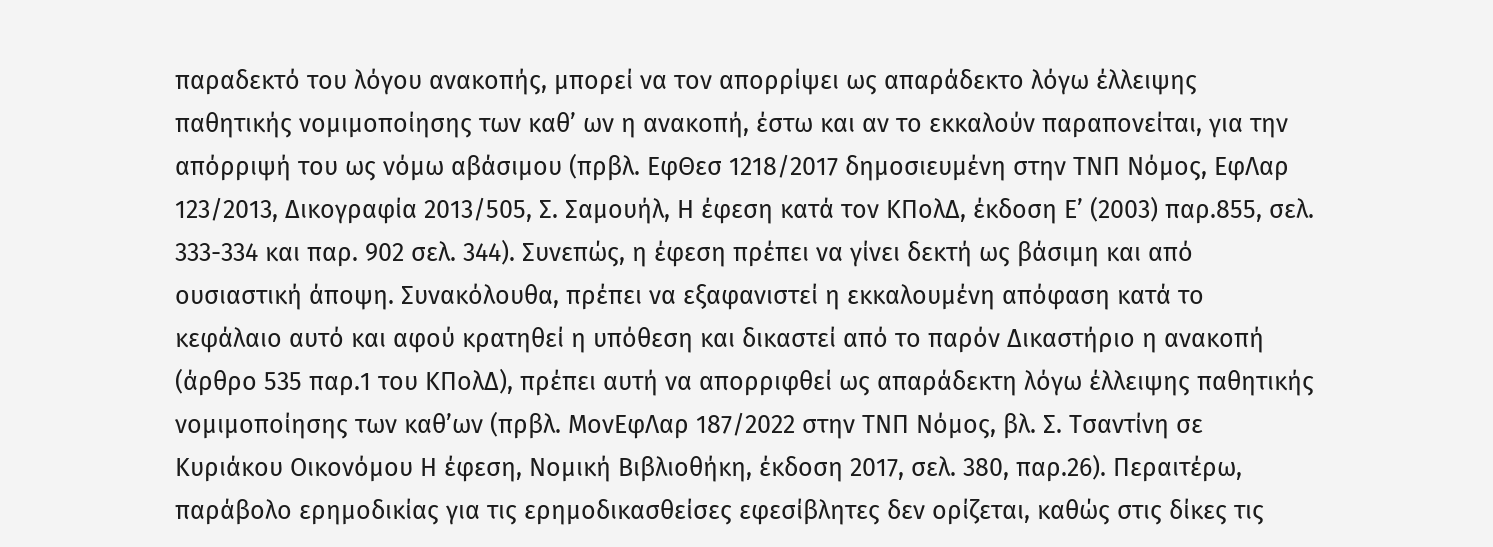παραδεκτό του λόγου ανακοπής, μπορεί να τον απορρίψει ως απαράδεκτο λόγω έλλειψης παθητικής νομιμοποίησης των καθ’ ων η ανακοπή, έστω και αν το εκκαλούν παραπονείται, για την απόρριψή του ως νόμω αβάσιμου (πρβλ. ΕφΘεσ 1218/2017 δημοσιευμένη στην ΤΝΠ Νόμος, ΕφΛαρ 123/2013, Δικογραφία 2013/505, Σ. Σαμουήλ, Η έφεση κατά τον ΚΠολΔ, έκδοση Ε’ (2003) παρ.855, σελ. 333-334 και παρ. 902 σελ. 344). Συνεπώς, η έφεση πρέπει να γίνει δεκτή ως βάσιμη και από ουσιαστική άποψη. Συνακόλουθα, πρέπει να εξαφανιστεί η εκκαλουμένη απόφαση κατά το κεφάλαιο αυτό και αφού κρατηθεί η υπόθεση και δικαστεί από το παρόν Δικαστήριο η ανακοπή (άρθρο 535 παρ.1 του ΚΠολΔ), πρέπει αυτή να απορριφθεί ως απαράδεκτη λόγω έλλειψης παθητικής νομιμοποίησης των καθ’ων (πρβλ. ΜονΕφΛαρ 187/2022 στην ΤΝΠ Νόμος, βλ. Σ. Τσαντίνη σε Κυριάκου Οικονόμου Η έφεση, Νομική Βιβλιοθήκη, έκδοση 2017, σελ. 380, παρ.26). Περαιτέρω, παράβολο ερημοδικίας για τις ερημοδικασθείσες εφεσίβλητες δεν ορίζεται, καθώς στις δίκες τις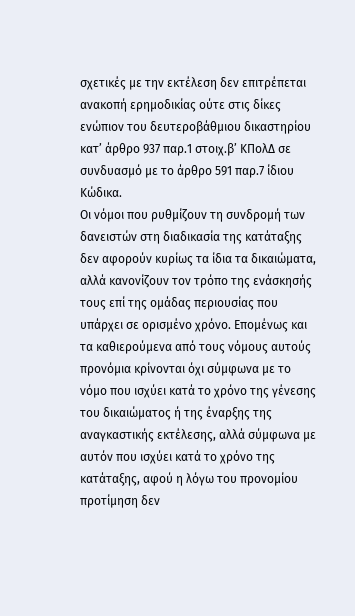σχετικές με την εκτέλεση δεν επιτρέπεται ανακοπή ερημοδικίας ούτε στις δίκες ενώπιον του δευτεροβάθμιου δικαστηρίου κατ’ άρθρο 937 παρ.1 στοιχ.β’ ΚΠολΔ σε συνδυασμό με το άρθρο 591 παρ.7 ίδιου Κώδικα.
Οι νόμοι που ρυθμίζουν τη συνδρομή των δανειστών στη διαδικασία της κατάταξης δεν αφορούν κυρίως τα ίδια τα δικαιώματα, αλλά κανονίζουν τον τρόπο της ενάσκησής τους επί της ομάδας περιουσίας που υπάρχει σε ορισμένο χρόνο. Επομένως και τα καθιερούμενα από τους νόμους αυτούς προνόμια κρίνονται όχι σύμφωνα με το νόμο που ισχύει κατά το χρόνο της γένεσης του δικαιώματος ή της έναρξης της αναγκαστικής εκτέλεσης, αλλά σύμφωνα με αυτόν που ισχύει κατά το χρόνο της κατάταξης, αφού η λόγω του προνομίου προτίμηση δεν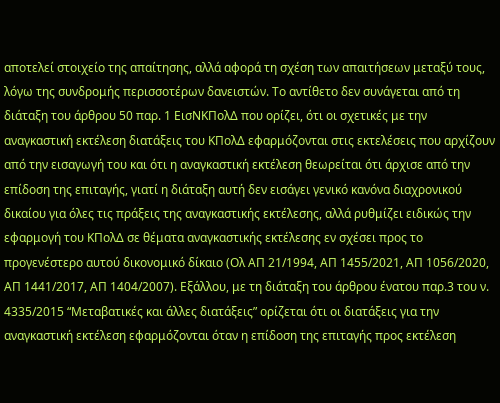αποτελεί στοιχείο της απαίτησης, αλλά αφορά τη σχέση των απαιτήσεων μεταξύ τους, λόγω της συνδρομής περισσοτέρων δανειστών. Το αντίθετο δεν συνάγεται από τη διάταξη του άρθρου 50 παρ. 1 ΕισΝΚΠολΔ που ορίζει, ότι οι σχετικές με την αναγκαστική εκτέλεση διατάξεις του ΚΠολΔ εφαρμόζονται στις εκτελέσεις που αρχίζουν από την εισαγωγή του και ότι η αναγκαστική εκτέλεση θεωρείται ότι άρχισε από την επίδοση της επιταγής, γιατί η διάταξη αυτή δεν εισάγει γενικό κανόνα διαχρονικού δικαίου για όλες τις πράξεις της αναγκαστικής εκτέλεσης, αλλά ρυθμίζει ειδικώς την εφαρμογή του ΚΠολΔ σε θέματα αναγκαστικής εκτέλεσης εν σχέσει προς το προγενέστερο αυτού δικονομικό δίκαιο (Ολ ΑΠ 21/1994, ΑΠ 1455/2021, ΑΠ 1056/2020, ΑΠ 1441/2017, ΑΠ 1404/2007). Εξάλλου, με τη διάταξη του άρθρου ένατου παρ.3 του ν. 4335/2015 “Μεταβατικές και άλλες διατάξεις” ορίζεται ότι οι διατάξεις για την αναγκαστική εκτέλεση εφαρμόζονται όταν η επίδοση της επιταγής προς εκτέλεση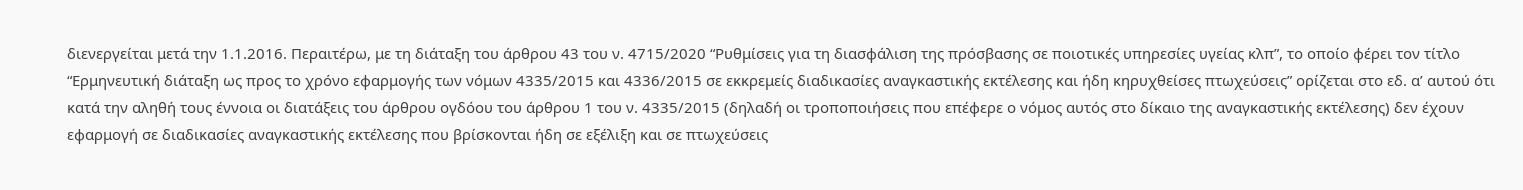διενεργείται μετά την 1.1.2016. Περαιτέρω, με τη διάταξη του άρθρου 43 του ν. 4715/2020 “Ρυθμίσεις για τη διασφάλιση της πρόσβασης σε ποιοτικές υπηρεσίες υγείας κλπ”, το οποίο φέρει τον τίτλο “Ερμηνευτική διάταξη ως προς το χρόνο εφαρμογής των νόμων 4335/2015 και 4336/2015 σε εκκρεμείς διαδικασίες αναγκαστικής εκτέλεσης και ήδη κηρυχθείσες πτωχεύσεις” ορίζεται στο εδ. α’ αυτού ότι κατά την αληθή τους έννοια οι διατάξεις του άρθρου ογδόου του άρθρου 1 του ν. 4335/2015 (δηλαδή οι τροποποιήσεις που επέφερε ο νόμος αυτός στο δίκαιο της αναγκαστικής εκτέλεσης) δεν έχουν εφαρμογή σε διαδικασίες αναγκαστικής εκτέλεσης που βρίσκονται ήδη σε εξέλιξη και σε πτωχεύσεις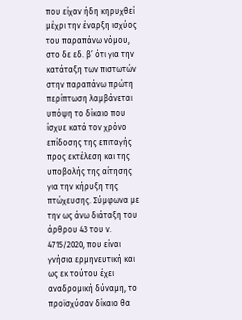που είχαν ήδη κηρυχθεί μέχρι την έναρξη ισχύος του παραπάνω νόμου, στο δε εδ. β’ ότι για την κατάταξη των πιστωτών στην παραπάνω πρώτη περίπτωση λαμβάνεται υπόψη το δίκαιο που ίσχυε κατά τον χρόνο επίδοσης της επιταγής προς εκτέλεση και της υποβολής της αίτησης για την κήρυξη της πτώχευσης. Σύμφωνα με την ως άνω διάταξη του άρθρου 43 του ν. 4715/2020, που είναι γνήσια ερμηνευτική και ως εκ τούτου έχει αναδρομική δύναμη, το προϊσχύσαν δίκαιο θα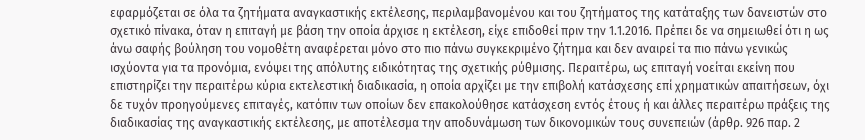εφαρμόζεται σε όλα τα ζητήματα αναγκαστικής εκτέλεσης, περιλαμβανομένου και του ζητήματος της κατάταξης των δανειστών στο σχετικό πίνακα, όταν η επιταγή με βάση την οποία άρχισε η εκτέλεση, είχε επιδοθεί πριν την 1.1.2016. Πρέπει δε να σημειωθεί ότι η ως άνω σαφής βούληση του νομοθέτη αναφέρεται μόνο στο πιο πάνω συγκεκριμένο ζήτημα και δεν αναιρεί τα πιο πάνω γενικώς ισχύοντα για τα προνόμια, ενόψει της απόλυτης ειδικότητας της σχετικής ρύθμισης. Περαιτέρω, ως επιταγή νοείται εκείνη που επιστηρίζει την περαιτέρω κύρια εκτελεστική διαδικασία, η οποία αρχίζει με την επιβολή κατάσχεσης επί χρηματικών απαιτήσεων, όχι δε τυχόν προηγούμενες επιταγές, κατόπιν των οποίων δεν επακολούθησε κατάσχεση εντός έτους ή και άλλες περαιτέρω πράξεις της διαδικασίας της αναγκαστικής εκτέλεσης, με αποτέλεσμα την αποδυνάμωση των δικονομικών τους συνεπειών (άρθρ. 926 παρ. 2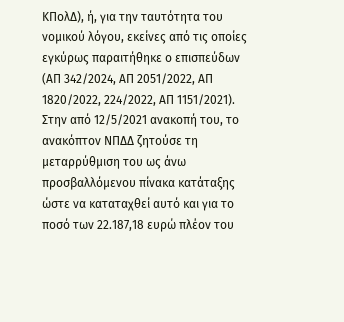ΚΠολΔ), ή, για την ταυτότητα του νομικού λόγου, εκείνες από τις οποίες εγκύρως παραιτήθηκε ο επισπεύδων (ΑΠ 342/2024, ΑΠ 2051/2022, ΑΠ 1820/2022, 224/2022, ΑΠ 1151/2021).
Στην από 12/5/2021 ανακοπή του, το ανακόπτον ΝΠΔΔ ζητούσε τη μεταρρύθμιση του ως άνω προσβαλλόμενου πίνακα κατάταξης ώστε να καταταχθεί αυτό και για το ποσό των 22.187,18 ευρώ πλέον του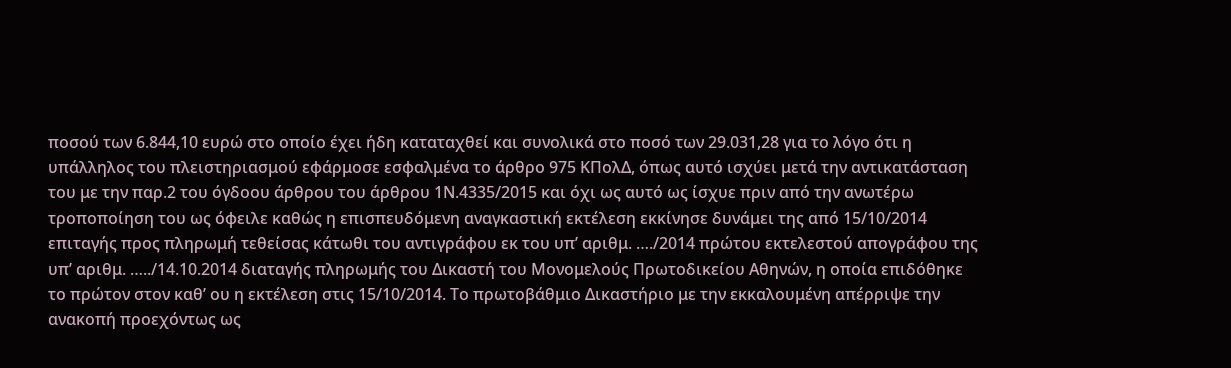ποσού των 6.844,10 ευρώ στο οποίο έχει ήδη καταταχθεί και συνολικά στο ποσό των 29.031,28 για το λόγο ότι η υπάλληλος του πλειστηριασμού εφάρμοσε εσφαλμένα το άρθρο 975 ΚΠολΔ, όπως αυτό ισχύει μετά την αντικατάσταση του με την παρ.2 του όγδοου άρθρου του άρθρου 1Ν.4335/2015 και όχι ως αυτό ως ίσχυε πριν από την ανωτέρω τροποποίηση του ως όφειλε καθώς η επισπευδόμενη αναγκαστική εκτέλεση εκκίνησε δυνάμει της από 15/10/2014 επιταγής προς πληρωμή τεθείσας κάτωθι του αντιγράφου εκ του υπ’ αριθμ. …./2014 πρώτου εκτελεστού απογράφου της υπ’ αριθμ. …../14.10.2014 διαταγής πληρωμής του Δικαστή του Μονομελούς Πρωτοδικείου Αθηνών, η οποία επιδόθηκε το πρώτον στον καθ’ ου η εκτέλεση στις 15/10/2014. Το πρωτοβάθμιο Δικαστήριο με την εκκαλουμένη απέρριψε την ανακοπή προεχόντως ως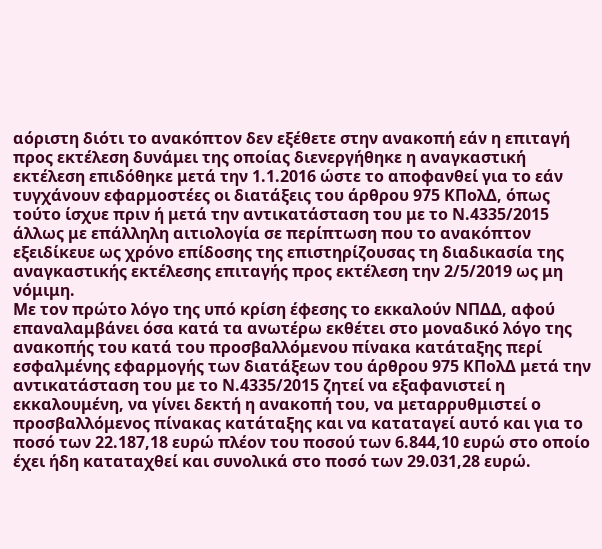αόριστη διότι το ανακόπτον δεν εξέθετε στην ανακοπή εάν η επιταγή προς εκτέλεση δυνάμει της οποίας διενεργήθηκε η αναγκαστική εκτέλεση επιδόθηκε μετά την 1.1.2016 ώστε το αποφανθεί για το εάν τυγχάνουν εφαρμοστέες οι διατάξεις του άρθρου 975 ΚΠολΔ, όπως τούτο ίσχυε πριν ή μετά την αντικατάσταση του με το Ν.4335/2015 άλλως με επάλληλη αιτιολογία σε περίπτωση που το ανακόπτον εξειδίκευε ως χρόνο επίδοσης της επιστηρίζουσας τη διαδικασία της αναγκαστικής εκτέλεσης επιταγής προς εκτέλεση την 2/5/2019 ως μη νόμιμη.
Με τον πρώτο λόγο της υπό κρίση έφεσης το εκκαλούν ΝΠΔΔ, αφού επαναλαμβάνει όσα κατά τα ανωτέρω εκθέτει στο μοναδικό λόγο της ανακοπής του κατά του προσβαλλόμενου πίνακα κατάταξης περί εσφαλμένης εφαρμογής των διατάξεων του άρθρου 975 ΚΠολΔ μετά την αντικατάσταση του με το Ν.4335/2015 ζητεί να εξαφανιστεί η εκκαλουμένη, να γίνει δεκτή η ανακοπή του, να μεταρρυθμιστεί ο προσβαλλόμενος πίνακας κατάταξης και να καταταγεί αυτό και για το ποσό των 22.187,18 ευρώ πλέον του ποσού των 6.844,10 ευρώ στο οποίο έχει ήδη καταταχθεί και συνολικά στο ποσό των 29.031,28 ευρώ.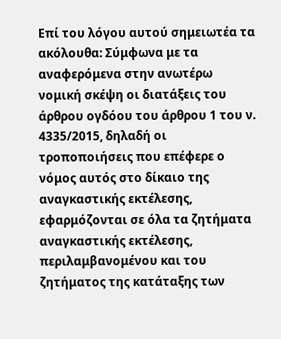Επί του λόγου αυτού σημειωτέα τα ακόλουθα: Σύμφωνα με τα αναφερόμενα στην ανωτέρω νομική σκέψη οι διατάξεις του άρθρου ογδόου του άρθρου 1 του ν. 4335/2015, δηλαδή οι τροποποιήσεις που επέφερε ο νόμος αυτός στο δίκαιο της αναγκαστικής εκτέλεσης, εφαρμόζονται σε όλα τα ζητήματα αναγκαστικής εκτέλεσης, περιλαμβανομένου και του ζητήματος της κατάταξης των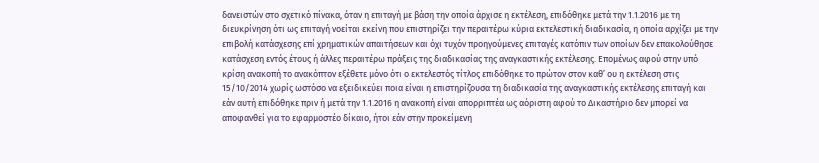δανειστών στο σχετικό πίνακα, όταν η επιταγή με βάση την οποία άρχισε η εκτέλεση, επιδόθηκε μετά την 1.1.2016 με τη διευκρίνηση ότι ως επιταγή νοείται εκείνη που επιστηρίζει την περαιτέρω κύρια εκτελεστική διαδικασία, η οποία αρχίζει με την επιβολή κατάσχεσης επί χρηματικών απαιτήσεων και όχι τυχόν προηγούμενες επιταγές κατόπιν των οποίων δεν επακολούθησε κατάσχεση εντός έτους ή άλλες περαιτέρω πράξεις της διαδικασίας της αναγκαστικής εκτέλεσης. Επομένως αφού στην υπό κρίση ανακοπή το ανακόπτον εξέθετε μόνο ότι ο εκτελεστός τίτλος επιδόθηκε το πρώτον στον καθ’ ου η εκτέλεση στις 15/10/2014 χωρίς ωστόσο να εξειδικεύει ποια είναι η επιστηρίζουσα τη διαδικασία της αναγκαστικής εκτέλεσης επιταγή και εάν αυτή επιδόθηκε πριν ή μετά την 1.1.2016 η ανακοπή είναι απορριπτέα ως αόριστη αφού το Δικαστήριο δεν μπορεί να αποφανθεί για το εφαρμοστέο δίκαιο, ήτοι εάν στην προκείμενη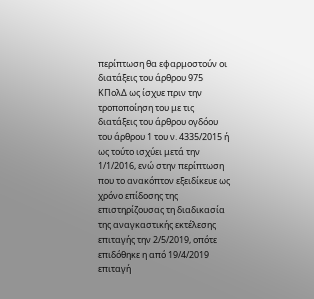περίπτωση θα εφαρμοστούν οι διατάξεις του άρθρου 975 ΚΠολΔ ως ίσχυε πριν την τροποποίηση του με τις διατάξεις του άρθρου ογδόου του άρθρου 1 του ν. 4335/2015 ή ως τούτο ισχύει μετά την 1/1/2016, ενώ στην περίπτωση που το ανακόπτον εξειδίκευε ως χρόνο επίδοσης της επιστηρίζουσας τη διαδικασία της αναγκαστικής εκτέλεσης επιταγής την 2/5/2019, οπότε επιδόθηκε η από 19/4/2019 επιταγή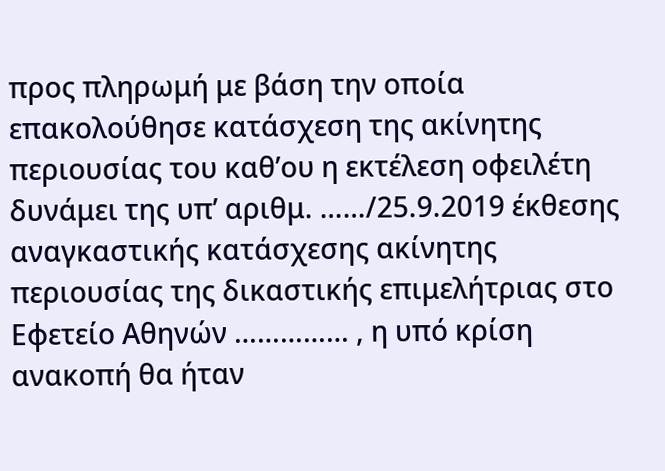προς πληρωμή με βάση την οποία επακολούθησε κατάσχεση της ακίνητης περιουσίας του καθ’ου η εκτέλεση οφειλέτη δυνάμει της υπ’ αριθμ. ……/25.9.2019 έκθεσης αναγκαστικής κατάσχεσης ακίνητης περιουσίας της δικαστικής επιμελήτριας στο Εφετείο Αθηνών …………… , η υπό κρίση ανακοπή θα ήταν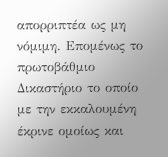απορριπτέα ως μη νόμιμη. Επομένως το πρωτοβάθμιο Δικαστήριο το οποίο με την εκκαλουμένη έκρινε ομοίως και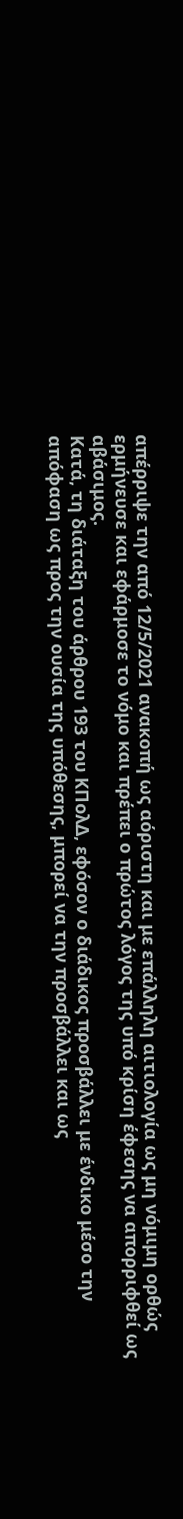απέρριψε την από 12/5/2021 ανακοπή ως αόριστη και με επάλληλη αιτιολογία ως μη νόμιμη ορθώς ερμήνευσε και εφάρμοσε το νόμο και πρέπει ο πρώτος λόγος της υπό κρίση έφεσης να απορριφθεί ως αβάσιμος.
Κατά, τη διάταξη του άρθρου 193 του ΚΠολΔ, εφόσον ο διάδικος προσβάλλει με ένδικο μέσο την απόφαση ως προς την ουσία της υπόθεσης, μπορεί να την προσβάλλει και ως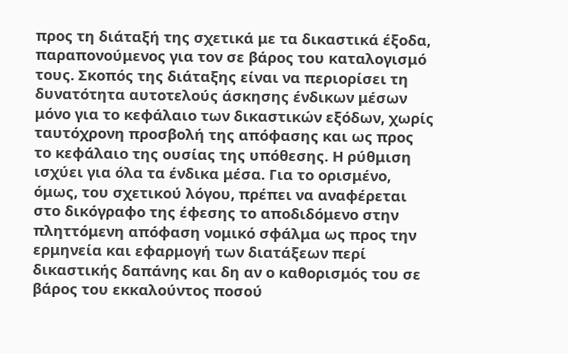προς τη διάταξή της σχετικά με τα δικαστικά έξοδα, παραπονούμενος για τον σε βάρος του καταλογισμό τους. Σκοπός της διάταξης είναι να περιορίσει τη δυνατότητα αυτοτελούς άσκησης ένδικων μέσων μόνο για το κεφάλαιο των δικαστικών εξόδων, χωρίς ταυτόχρονη προσβολή της απόφασης και ως προς το κεφάλαιο της ουσίας της υπόθεσης. Η ρύθμιση ισχύει για όλα τα ένδικα μέσα. Για το ορισμένο, όμως, του σχετικού λόγου, πρέπει να αναφέρεται στο δικόγραφο της έφεσης το αποδιδόμενο στην πληττόμενη απόφαση νομικό σφάλμα ως προς την ερμηνεία και εφαρμογή των διατάξεων περί δικαστικής δαπάνης και δη αν ο καθορισμός του σε βάρος του εκκαλούντος ποσού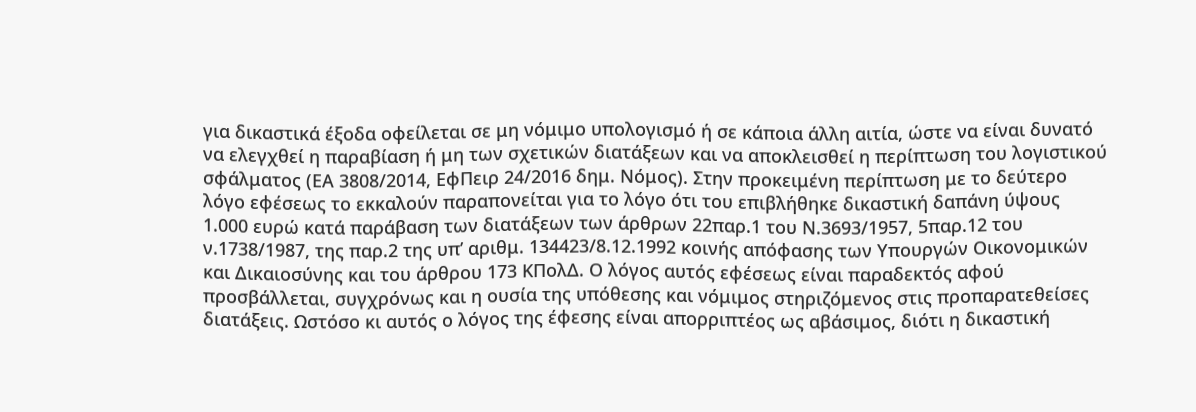για δικαστικά έξοδα οφείλεται σε μη νόμιμο υπολογισμό ή σε κάποια άλλη αιτία, ώστε να είναι δυνατό να ελεγχθεί η παραβίαση ή μη των σχετικών διατάξεων και να αποκλεισθεί η περίπτωση του λογιστικού σφάλματος (ΕΑ 3808/2014, ΕφΠειρ 24/2016 δημ. Νόμος). Στην προκειμένη περίπτωση με το δεύτερο λόγο εφέσεως το εκκαλούν παραπονείται για το λόγο ότι του επιβλήθηκε δικαστική δαπάνη ύψους 1.000 ευρώ κατά παράβαση των διατάξεων των άρθρων 22παρ.1 του Ν.3693/1957, 5παρ.12 του ν.1738/1987, της παρ.2 της υπ’ αριθμ. 134423/8.12.1992 κοινής απόφασης των Υπουργών Οικονομικών και Δικαιοσύνης και του άρθρου 173 ΚΠολΔ. Ο λόγος αυτός εφέσεως είναι παραδεκτός αφού προσβάλλεται, συγχρόνως και η ουσία της υπόθεσης και νόμιμος στηριζόμενος στις προπαρατεθείσες διατάξεις. Ωστόσο κι αυτός ο λόγος της έφεσης είναι απορριπτέος ως αβάσιμος, διότι η δικαστική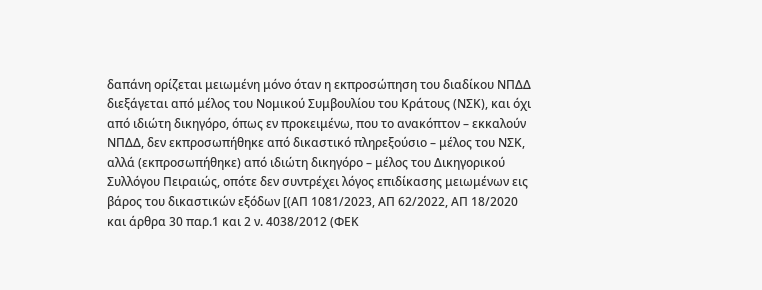δαπάνη ορίζεται μειωμένη μόνο όταν η εκπροσώπηση του διαδίκου ΝΠΔΔ διεξάγεται από μέλος του Νομικού Συμβουλίου του Κράτους (ΝΣΚ), και όχι από ιδιώτη δικηγόρο, όπως εν προκειμένω, που το ανακόπτον – εκκαλούν ΝΠΔΔ, δεν εκπροσωπήθηκε από δικαστικό πληρεξούσιο – μέλος του ΝΣΚ, αλλά (εκπροσωπήθηκε) από ιδιώτη δικηγόρο – μέλος του Δικηγορικού Συλλόγου Πειραιώς, οπότε δεν συντρέχει λόγος επιδίκασης μειωμένων εις βάρος του δικαστικών εξόδων [(ΑΠ 1081/2023, ΑΠ 62/2022, ΑΠ 18/2020 και άρθρα 30 παρ.1 και 2 ν. 4038/2012 (ΦΕΚ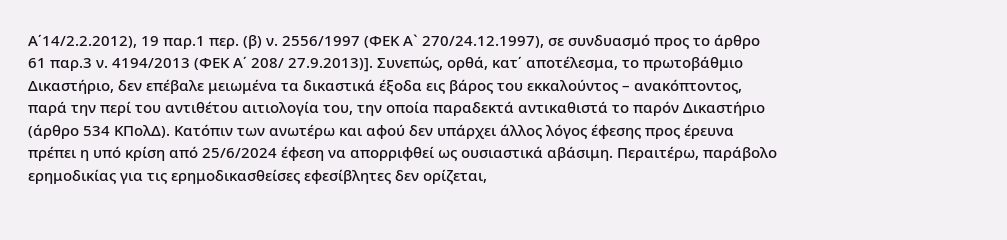Α΄14/2.2.2012), 19 παρ.1 περ. (β) ν. 2556/1997 (ΦΕΚ Α` 270/24.12.1997), σε συνδυασμό προς το άρθρο 61 παρ.3 ν. 4194/2013 (ΦΕΚ Α΄ 208/ 27.9.2013)]. Συνεπώς, ορθά, κατ΄ αποτέλεσμα, το πρωτοβάθμιο Δικαστήριο, δεν επέβαλε μειωμένα τα δικαστικά έξοδα εις βάρος του εκκαλούντος – ανακόπτοντος, παρά την περί του αντιθέτου αιτιολογία του, την οποία παραδεκτά αντικαθιστά το παρόν Δικαστήριο (άρθρο 534 ΚΠολΔ). Κατόπιν των ανωτέρω και αφού δεν υπάρχει άλλος λόγος έφεσης προς έρευνα πρέπει η υπό κρίση από 25/6/2024 έφεση να απορριφθεί ως ουσιαστικά αβάσιμη. Περαιτέρω, παράβολο ερημοδικίας για τις ερημοδικασθείσες εφεσίβλητες δεν ορίζεται,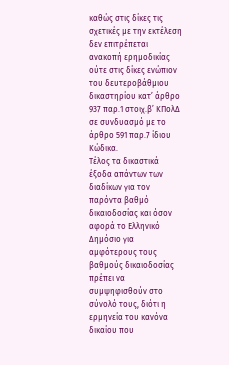καθώς στις δίκες τις σχετικές με την εκτέλεση δεν επιτρέπεται ανακοπή ερημοδικίας ούτε στις δίκες ενώπιον του δευτεροβάθμιου δικαστηρίου κατ’ άρθρο 937 παρ.1 στοιχ.β’ ΚΠολΔ σε συνδυασμό με το άρθρο 591 παρ.7 ίδιου Κώδικα.
Τέλος τα δικαστικά έξοδα απάντων των διαδίκων για τον παρόντα βαθμό δικαιοδοσίας και όσον αφορά το Ελληνικό Δημόσιο για αμφότερους τους βαθμούς δικαιοδοσίας πρέπει να συμψηφισθούν στο σύνολό τους, διότι η ερμηνεία του κανόνα δικαίου που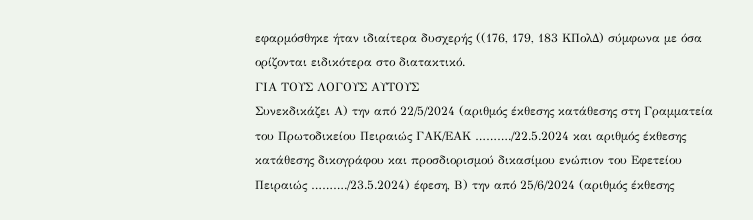εφαρμόσθηκε ήταν ιδιαίτερα δυσχερής ((176, 179, 183 ΚΠολΔ) σύμφωνα με όσα ορίζονται ειδικότερα στο διατακτικό.
ΓΙΑ ΤΟΥΣ ΛΟΓΟΥΣ ΑΥΤΟΥΣ
Συνεκδικάζει Α) την από 22/5/2024 (αριθμός έκθεσης κατάθεσης στη Γραμματεία του Πρωτοδικείου Πειραιώς ΓΑΚ/ΕΑΚ ………./22.5.2024 και αριθμός έκθεσης κατάθεσης δικογράφου και προσδιορισμού δικασίμου ενώπιον του Εφετείου Πειραιώς ………./23.5.2024) έφεση, Β) την από 25/6/2024 (αριθμός έκθεσης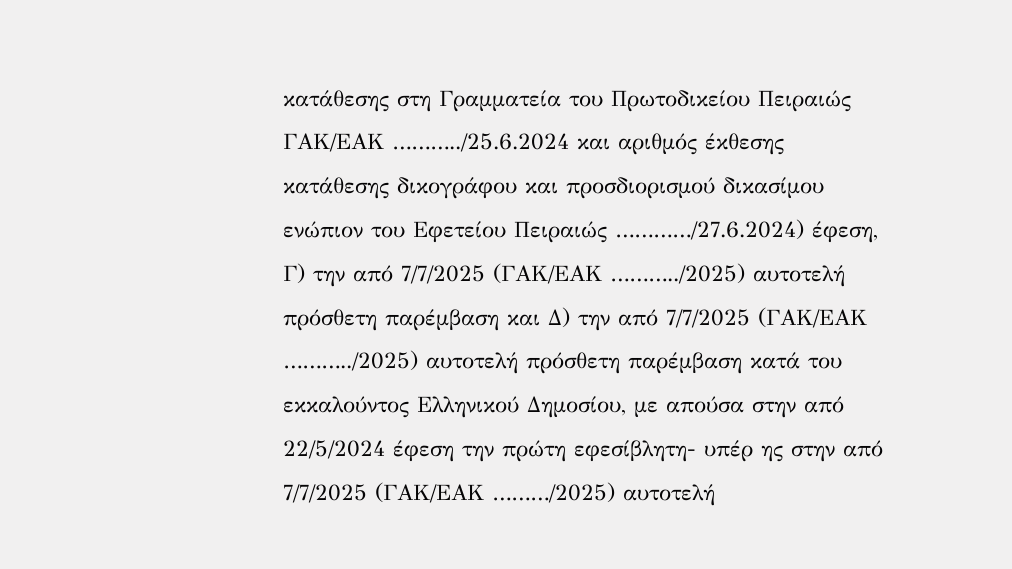κατάθεσης στη Γραμματεία του Πρωτοδικείου Πειραιώς ΓΑΚ/ΕΑΚ ………../25.6.2024 και αριθμός έκθεσης κατάθεσης δικογράφου και προσδιορισμού δικασίμου ενώπιον του Εφετείου Πειραιώς …………/27.6.2024) έφεση, Γ) την από 7/7/2025 (ΓΑΚ/ΕΑΚ ………../2025) αυτοτελή πρόσθετη παρέμβαση και Δ) την από 7/7/2025 (ΓΑΚ/ΕΑΚ ………../2025) αυτοτελή πρόσθετη παρέμβαση κατά του εκκαλούντος Ελληνικού Δημοσίου, με απούσα στην από 22/5/2024 έφεση την πρώτη εφεσίβλητη- υπέρ ης στην από 7/7/2025 (ΓΑΚ/ΕΑΚ ………/2025) αυτοτελή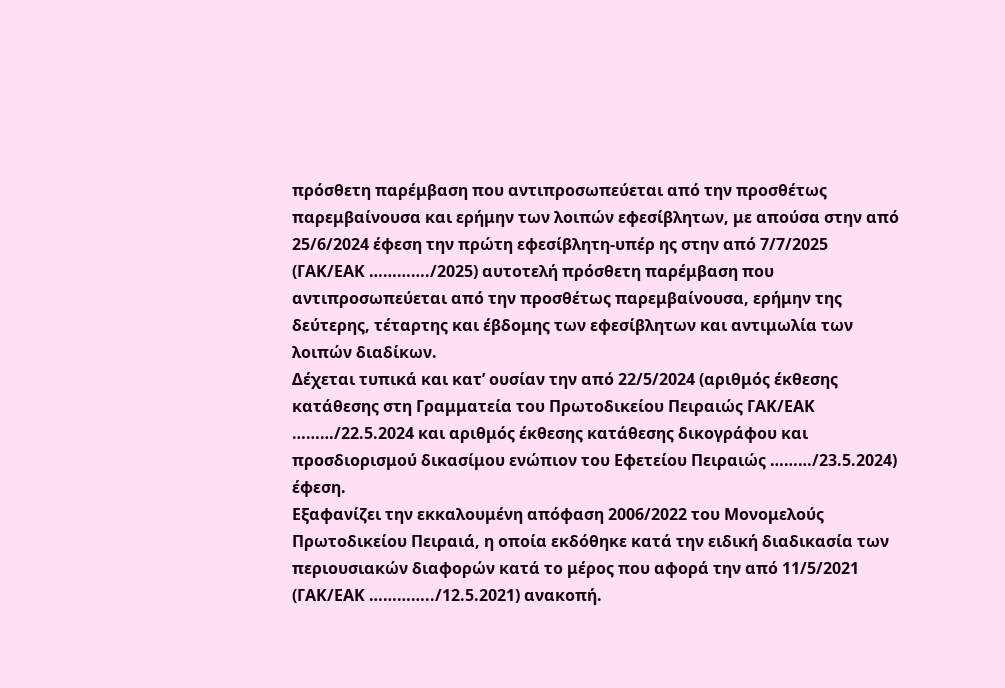πρόσθετη παρέμβαση που αντιπροσωπεύεται από την προσθέτως παρεμβαίνουσα και ερήμην των λοιπών εφεσίβλητων, με απούσα στην από 25/6/2024 έφεση την πρώτη εφεσίβλητη-υπέρ ης στην από 7/7/2025 (ΓΑΚ/ΕΑΚ …………./2025) αυτοτελή πρόσθετη παρέμβαση που αντιπροσωπεύεται από την προσθέτως παρεμβαίνουσα, ερήμην της δεύτερης, τέταρτης και έβδομης των εφεσίβλητων και αντιμωλία των λοιπών διαδίκων.
Δέχεται τυπικά και κατ’ ουσίαν την από 22/5/2024 (αριθμός έκθεσης κατάθεσης στη Γραμματεία του Πρωτοδικείου Πειραιώς ΓΑΚ/ΕΑΚ ………/22.5.2024 και αριθμός έκθεσης κατάθεσης δικογράφου και προσδιορισμού δικασίμου ενώπιον του Εφετείου Πειραιώς ………/23.5.2024) έφεση.
Εξαφανίζει την εκκαλουμένη απόφαση 2006/2022 του Μονομελούς Πρωτοδικείου Πειραιά, η οποία εκδόθηκε κατά την ειδική διαδικασία των περιουσιακών διαφορών κατά το μέρος που αφορά την από 11/5/2021 (ΓΑΚ/ΕΑΚ …………../12.5.2021) ανακοπή.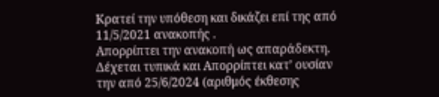Κρατεί την υπόθεση και δικάζει επί της από 11/5/2021 ανακοπής .
Απορρίπτει την ανακοπή ως απαράδεκτη.
Δέχεται τυπικά και Απορρίπτει κατ’ ουσίαν την από 25/6/2024 (αριθμός έκθεσης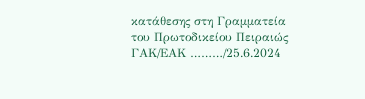κατάθεσης στη Γραμματεία του Πρωτοδικείου Πειραιώς ΓΑΚ/ΕΑΚ ………/25.6.2024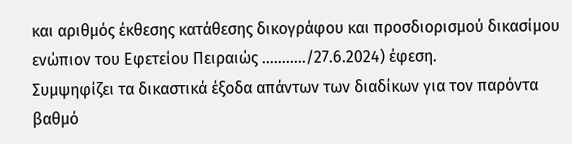και αριθμός έκθεσης κατάθεσης δικογράφου και προσδιορισμού δικασίμου ενώπιον του Εφετείου Πειραιώς ………../27.6.2024) έφεση.
Συμψηφίζει τα δικαστικά έξοδα απάντων των διαδίκων για τον παρόντα βαθμό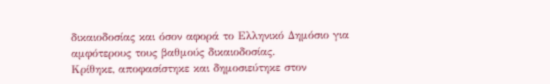δικαιοδοσίας και όσον αφορά το Ελληνικό Δημόσιο για αμφότερους τους βαθμούς δικαιοδοσίας.
Κρίθηκε, αποφασίστηκε και δημοσιεύτηκε στον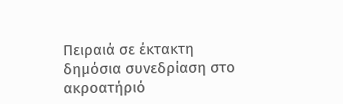Πειραιά σε έκτακτη δημόσια συνεδρίαση στο ακροατήριό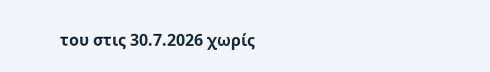του στις 30.7.2026 χωρίς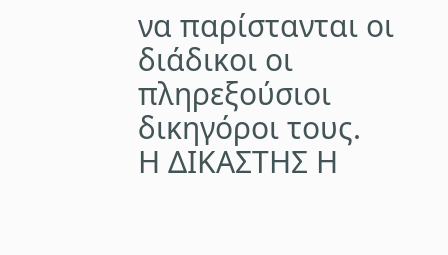να παρίστανται οι διάδικοι οι πληρεξούσιοι δικηγόροι τους.
Η ΔΙΚΑΣΤΗΣ Η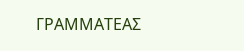ΓΡΑΜΜΑΤΕΑΣ